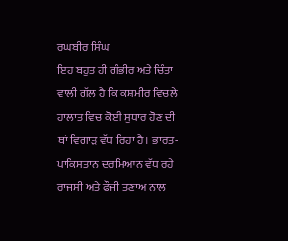ਰਘਬੀਰ ਸਿੰਘ
ਇਹ ਬਹੁਤ ਹੀ ਗੰਭੀਰ ਅਤੇ ਚਿੰਤਾ ਵਾਲੀ ਗੱਲ ਹੈ ਕਿ ਕਸ਼ਮੀਰ ਵਿਚਲੇ ਹਾਲਾਤ ਵਿਚ ਕੋਈ ਸੁਧਾਰ ਹੋਣ ਦੀ ਥਾਂ ਵਿਗਾੜ ਵੱਧ ਰਿਹਾ ਹੈ। ਭਾਰਤ-ਪਾਕਿਸਤਾਨ ਦਰਮਿਆਨ ਵੱਧ ਰਹੇ ਰਾਜਸੀ ਅਤੇ ਫੌਜੀ ਤਣਾਅ ਨਾਲ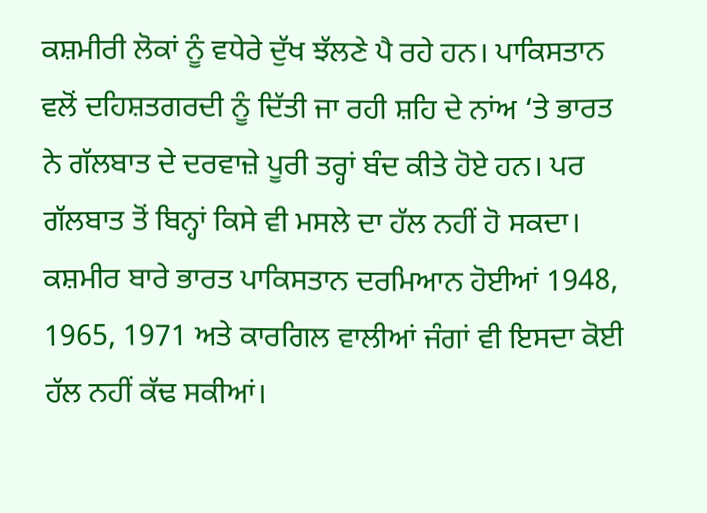ਕਸ਼ਮੀਰੀ ਲੋਕਾਂ ਨੂੰ ਵਧੇਰੇ ਦੁੱਖ ਝੱਲਣੇ ਪੈ ਰਹੇ ਹਨ। ਪਾਕਿਸਤਾਨ ਵਲੋਂ ਦਹਿਸ਼ਤਗਰਦੀ ਨੂੰ ਦਿੱਤੀ ਜਾ ਰਹੀ ਸ਼ਹਿ ਦੇ ਨਾਂਅ ‘ਤੇ ਭਾਰਤ ਨੇ ਗੱਲਬਾਤ ਦੇ ਦਰਵਾਜ਼ੇ ਪੂਰੀ ਤਰ੍ਹਾਂ ਬੰਦ ਕੀਤੇ ਹੋਏ ਹਨ। ਪਰ ਗੱਲਬਾਤ ਤੋਂ ਬਿਨ੍ਹਾਂ ਕਿਸੇ ਵੀ ਮਸਲੇ ਦਾ ਹੱਲ ਨਹੀਂ ਹੋ ਸਕਦਾ। ਕਸ਼ਮੀਰ ਬਾਰੇ ਭਾਰਤ ਪਾਕਿਸਤਾਨ ਦਰਮਿਆਨ ਹੋਈਆਂ 1948, 1965, 1971 ਅਤੇ ਕਾਰਗਿਲ ਵਾਲੀਆਂ ਜੰਗਾਂ ਵੀ ਇਸਦਾ ਕੋਈ ਹੱਲ ਨਹੀਂ ਕੱਢ ਸਕੀਆਂ।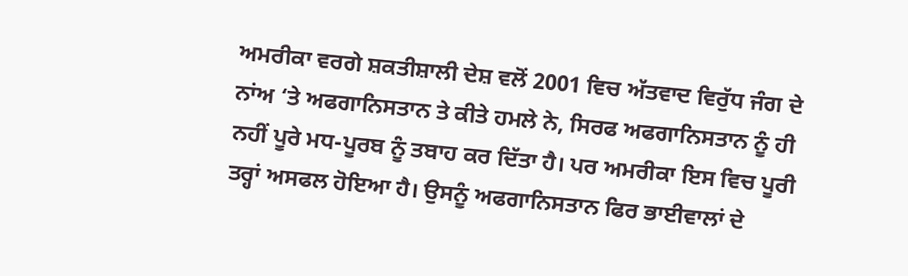ਅਮਰੀਕਾ ਵਰਗੇ ਸ਼ਕਤੀਸ਼ਾਲੀ ਦੇਸ਼ ਵਲੋਂ 2001 ਵਿਚ ਅੱਤਵਾਦ ਵਿਰੁੱਧ ਜੰਗ ਦੇ ਨਾਂਅ ‘ਤੇ ਅਫਗਾਨਿਸਤਾਨ ਤੇ ਕੀਤੇ ਹਮਲੇ ਨੇ, ਸਿਰਫ ਅਫਗਾਨਿਸਤਾਨ ਨੂੰ ਹੀ ਨਹੀਂ ਪੂਰੇ ਮਧ-ਪੂਰਬ ਨੂੰ ਤਬਾਹ ਕਰ ਦਿੱਤਾ ਹੈ। ਪਰ ਅਮਰੀਕਾ ਇਸ ਵਿਚ ਪੂਰੀ ਤਰ੍ਹਾਂ ਅਸਫਲ ਹੋਇਆ ਹੈ। ਉਸਨੂੰ ਅਫਗਾਨਿਸਤਾਨ ਫਿਰ ਭਾਈਵਾਲਾਂ ਦੇ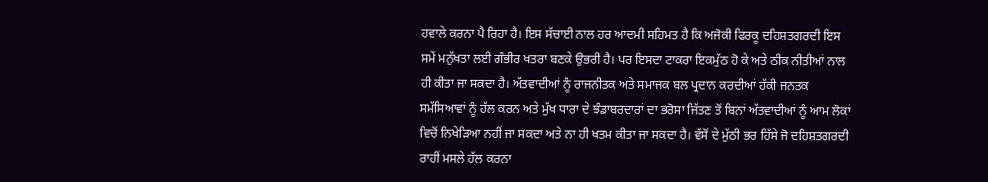ਹਵਾਲੇ ਕਰਨਾ ਪੈ ਰਿਹਾ ਹੈ। ਇਸ ਸੱਚਾਈ ਨਾਲ ਹਰ ਆਦਮੀ ਸਹਿਮਤ ਹੈ ਕਿ ਅਜੋਕੀ ਫਿਰਕੂ ਦਹਿਸ਼ਤਗਰਦੀ ਇਸ ਸਮੇਂ ਮਨੁੱਖਤਾ ਲਈ ਗੰਭੀਰ ਖਤਰਾ ਬਣਕੇ ਉਭਰੀ ਹੈ। ਪਰ ਇਸਦਾ ਟਾਕਰਾ ਇਕਮੁੱਠ ਹੋ ਕੇ ਅਤੇ ਠੀਕ ਨੀਤੀਆਂ ਨਾਲ ਹੀ ਕੀਤਾ ਜਾ ਸਕਦਾ ਹੈ। ਅੱਤਵਾਦੀਆਂ ਨੂੰ ਰਾਜਨੀਤਕ ਅਤੇ ਸਮਾਜਕ ਬਲ ਪ੍ਰਦਾਨ ਕਰਦੀਆਂ ਹੱਕੀ ਜਨਤਕ ਸਮੱਸਿਆਵਾਂ ਨੂੰ ਹੱਲ ਕਰਨ ਅਤੇ ਮੁੱਖ ਧਾਰਾ ਦੇ ਝੰਡਾਬਰਦਾਰਾਂ ਦਾ ਭਰੋਸਾ ਜਿੱਤਣ ਤੋਂ ਬਿਨਾਂ ਅੱਤਵਾਦੀਆਂ ਨੂੰ ਆਮ ਲੋਕਾਂ ਵਿਚੋਂ ਨਿਖੇੜਿਆ ਨਹੀਂ ਜਾ ਸਕਦਾ ਅਤੇ ਨਾ ਹੀ ਖਤਮ ਕੀਤਾ ਜਾ ਸਕਦਾ ਹੈ। ਵੱਸੋਂ ਦੇ ਮੁੱਠੀ ਭਰ ਹਿੱਸੇ ਜੋ ਦਹਿਸ਼ਤਗਰਦੀ ਰਾਹੀਂ ਮਸਲੇ ਹੱਲ ਕਰਨਾ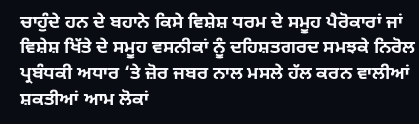ਚਾਹੁੰਦੇ ਹਨ ਦੇ ਬਹਾਨੇ ਕਿਸੇ ਵਿਸ਼ੇਸ਼ ਧਰਮ ਦੇ ਸਮੂਹ ਪੈਰੋਕਾਰਾਂ ਜਾਂ ਵਿਸ਼ੇਸ਼ ਖਿੱਤੇ ਦੇ ਸਮੂਹ ਵਸਨੀਕਾਂ ਨੂੰ ਦਹਿਸ਼ਤਗਰਦ ਸਮਝਕੇ ਨਿਰੋਲ ਪ੍ਰਬੰਧਕੀ ਅਧਾਰ ‘ਤੇ ਜ਼ੋਰ ਜਬਰ ਨਾਲ ਮਸਲੇ ਹੱਲ ਕਰਨ ਵਾਲੀਆਂ ਸ਼ਕਤੀਆਂ ਆਮ ਲੋਕਾਂ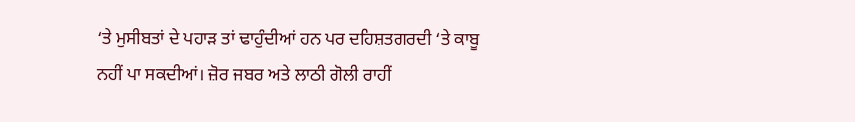‘ਤੇ ਮੁਸੀਬਤਾਂ ਦੇ ਪਹਾੜ ਤਾਂ ਢਾਹੁੰਦੀਆਂ ਹਨ ਪਰ ਦਹਿਸ਼ਤਗਰਦੀ ‘ਤੇ ਕਾਬੂ ਨਹੀਂ ਪਾ ਸਕਦੀਆਂ। ਜ਼ੋਰ ਜਬਰ ਅਤੇ ਲਾਠੀ ਗੋਲੀ ਰਾਹੀਂ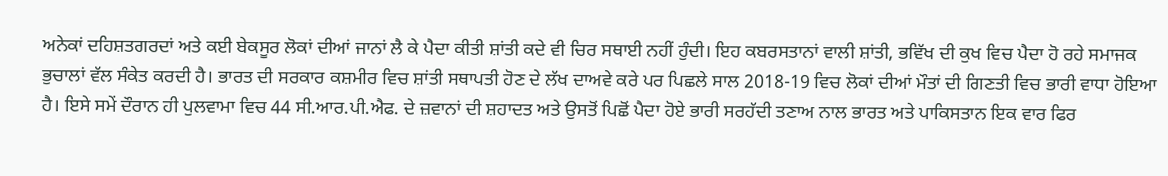ਅਨੇਕਾਂ ਦਹਿਸ਼ਤਗਰਦਾਂ ਅਤੇ ਕਈ ਬੇਕਸੂਰ ਲੋਕਾਂ ਦੀਆਂ ਜਾਨਾਂ ਲੈ ਕੇ ਪੈਦਾ ਕੀਤੀ ਸ਼ਾਂਤੀ ਕਦੇ ਵੀ ਚਿਰ ਸਥਾਈ ਨਹੀਂ ਹੁੰਦੀ। ਇਹ ਕਬਰਸਤਾਨਾਂ ਵਾਲੀ ਸ਼ਾਂਤੀ, ਭਵਿੱਖ ਦੀ ਕੁਖ ਵਿਚ ਪੈਦਾ ਹੋ ਰਹੇ ਸਮਾਜਕ ਭੁਚਾਲਾਂ ਵੱਲ ਸੰਕੇਤ ਕਰਦੀ ਹੈ। ਭਾਰਤ ਦੀ ਸਰਕਾਰ ਕਸ਼ਮੀਰ ਵਿਚ ਸ਼ਾਂਤੀ ਸਥਾਪਤੀ ਹੋਣ ਦੇ ਲੱਖ ਦਾਅਵੇ ਕਰੇ ਪਰ ਪਿਛਲੇ ਸਾਲ 2018-19 ਵਿਚ ਲੋਕਾਂ ਦੀਆਂ ਮੌਤਾਂ ਦੀ ਗਿਣਤੀ ਵਿਚ ਭਾਰੀ ਵਾਧਾ ਹੋਇਆ ਹੈ। ਇਸੇ ਸਮੇਂ ਦੌਰਾਨ ਹੀ ਪੁਲਵਾਮਾ ਵਿਚ 44 ਸੀ.ਆਰ.ਪੀ.ਐਫ. ਦੇ ਜ਼ਵਾਨਾਂ ਦੀ ਸ਼ਹਾਦਤ ਅਤੇ ਉਸਤੋਂ ਪਿਛੋਂ ਪੈਦਾ ਹੋਏ ਭਾਰੀ ਸਰਹੱਦੀ ਤਣਾਅ ਨਾਲ ਭਾਰਤ ਅਤੇ ਪਾਕਿਸਤਾਨ ਇਕ ਵਾਰ ਫਿਰ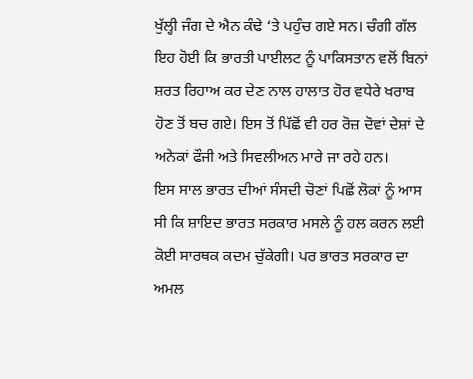ਖੁੱਲ੍ਹੀ ਜੰਗ ਦੇ ਐਨ ਕੰਢੇ ‘ਤੇ ਪਹੁੰਚ ਗਏ ਸਨ। ਚੰਗੀ ਗੱਲ ਇਹ ਹੋਈ ਕਿ ਭਾਰਤੀ ਪਾਈਲਟ ਨੂੰ ਪਾਕਿਸਤਾਨ ਵਲੋਂ ਬਿਨਾਂ ਸ਼ਰਤ ਰਿਹਾਅ ਕਰ ਦੇਣ ਨਾਲ ਹਾਲਾਤ ਹੋਰ ਵਧੇਰੇ ਖਰਾਬ ਹੋਣ ਤੋਂ ਬਚ ਗਏ। ਇਸ ਤੋਂ ਪਿੱਛੋਂ ਵੀ ਹਰ ਰੋਜ਼ ਦੋਵਾਂ ਦੇਸ਼ਾਂ ਦੇ ਅਨੇਕਾਂ ਫੌਜੀ ਅਤੇ ਸਿਵਲੀਅਨ ਮਾਰੇ ਜਾ ਰਹੇ ਹਨ।
ਇਸ ਸਾਲ ਭਾਰਤ ਦੀਆਂ ਸੰਸਦੀ ਚੋਣਾਂ ਪਿਛੋਂ ਲੋਕਾਂ ਨੂੰ ਆਸ ਸੀ ਕਿ ਸ਼ਾਇਦ ਭਾਰਤ ਸਰਕਾਰ ਮਸਲੇ ਨੂੰ ਹਲ ਕਰਨ ਲਈ ਕੋਈ ਸਾਰਥਕ ਕਦਮ ਚੁੱਕੇਗੀ। ਪਰ ਭਾਰਤ ਸਰਕਾਰ ਦਾ ਅਮਲ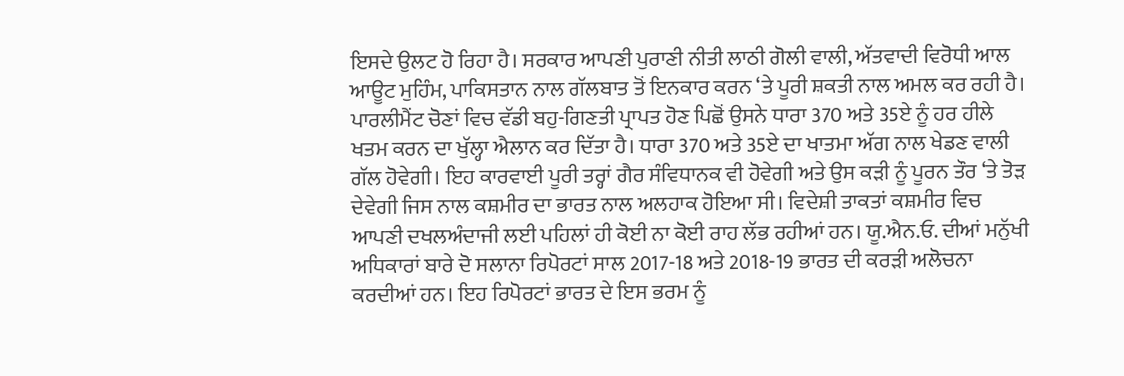ਇਸਦੇ ਉਲਟ ਹੋ ਰਿਹਾ ਹੈ। ਸਰਕਾਰ ਆਪਣੀ ਪੁਰਾਣੀ ਨੀਤੀ ਲਾਠੀ ਗੋਲੀ ਵਾਲੀ, ਅੱਤਵਾਦੀ ਵਿਰੋਧੀ ਆਲ ਆਊਟ ਮੁਹਿੰਮ, ਪਾਕਿਸਤਾਨ ਨਾਲ ਗੱਲਬਾਤ ਤੋਂ ਇਨਕਾਰ ਕਰਨ ‘ਤੇ ਪੂਰੀ ਸ਼ਕਤੀ ਨਾਲ ਅਮਲ ਕਰ ਰਹੀ ਹੈ। ਪਾਰਲੀਮੈਂਟ ਚੋਣਾਂ ਵਿਚ ਵੱਡੀ ਬਹੁ-ਗਿਣਤੀ ਪ੍ਰਾਪਤ ਹੋਣ ਪਿਛੋਂ ਉਸਨੇ ਧਾਰਾ 370 ਅਤੇ 35ਏ ਨੂੰ ਹਰ ਹੀਲੇ ਖਤਮ ਕਰਨ ਦਾ ਖੁੱਲ੍ਹਾ ਐਲਾਨ ਕਰ ਦਿੱਤਾ ਹੈ। ਧਾਰਾ 370 ਅਤੇ 35ਏ ਦਾ ਖਾਤਮਾ ਅੱਗ ਨਾਲ ਖੇਡਣ ਵਾਲੀ ਗੱਲ ਹੋਵੇਗੀ। ਇਹ ਕਾਰਵਾਈ ਪੂਰੀ ਤਰ੍ਹਾਂ ਗੈਰ ਸੰਵਿਧਾਨਕ ਵੀ ਹੋਵੇਗੀ ਅਤੇ ਉਸ ਕੜੀ ਨੂੰ ਪੂਰਨ ਤੌਰ ‘ਤੇ ਤੋੜ ਦੇਵੇਗੀ ਜਿਸ ਨਾਲ ਕਸ਼ਮੀਰ ਦਾ ਭਾਰਤ ਨਾਲ ਅਲਹਾਕ ਹੋਇਆ ਸੀ। ਵਿਦੇਸ਼ੀ ਤਾਕਤਾਂ ਕਸ਼ਮੀਰ ਵਿਚ ਆਪਣੀ ਦਖਲਅੰਦਾਜੀ ਲਈ ਪਹਿਲਾਂ ਹੀ ਕੋਈ ਨਾ ਕੋਈ ਰਾਹ ਲੱਭ ਰਹੀਆਂ ਹਨ। ਯੂ.ਐਨ.ਓ. ਦੀਆਂ ਮਨੁੱਖੀ ਅਧਿਕਾਰਾਂ ਬਾਰੇ ਦੋ ਸਲਾਨਾ ਰਿਪੋਰਟਾਂ ਸਾਲ 2017-18 ਅਤੇ 2018-19 ਭਾਰਤ ਦੀ ਕਰੜੀ ਅਲੋਚਨਾ ਕਰਦੀਆਂ ਹਨ। ਇਹ ਰਿਪੋਰਟਾਂ ਭਾਰਤ ਦੇ ਇਸ ਭਰਮ ਨੂੰ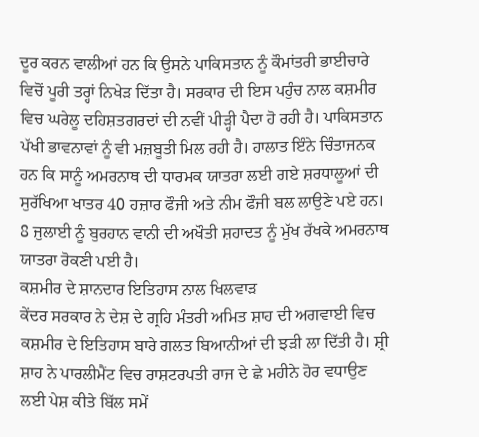ਦੂਰ ਕਰਨ ਵਾਲੀਆਂ ਹਨ ਕਿ ਉਸਨੇ ਪਾਕਿਸਤਾਨ ਨੂੰ ਕੌਮਾਂਤਰੀ ਭਾਈਚਾਰੇ ਵਿਚੋਂ ਪੂਰੀ ਤਰ੍ਹਾਂ ਨਿਖੇੜ ਦਿੱਤਾ ਹੈ। ਸਰਕਾਰ ਦੀ ਇਸ ਪਹੁੰਚ ਨਾਲ ਕਸ਼ਮੀਰ ਵਿਚ ਘਰੇਲੂ ਦਹਿਸ਼ਤਗਰਦਾਂ ਦੀ ਨਵੀਂ ਪੀੜ੍ਹੀ ਪੈਦਾ ਹੋ ਰਹੀ ਹੈ। ਪਾਕਿਸਤਾਨ ਪੱਖੀ ਭਾਵਨਾਵਾਂ ਨੂੰ ਵੀ ਮਜ਼ਬੂਤੀ ਮਿਲ ਰਹੀ ਹੈ। ਹਾਲਾਤ ਇੰਨੇ ਚਿੰਤਾਜਨਕ ਹਨ ਕਿ ਸਾਨੂੰ ਅਮਰਨਾਥ ਦੀ ਧਾਰਮਕ ਯਾਤਰਾ ਲਈ ਗਏ ਸ਼ਰਧਾਲੂਆਂ ਦੀ ਸੁਰੱਖਿਆ ਖਾਤਰ 40 ਹਜ਼ਾਰ ਫੌਜੀ ਅਤੇ ਨੀਮ ਫੌਜੀ ਬਲ ਲਾਉਣੇ ਪਏ ਹਨ। 8 ਜੁਲਾਈ ਨੂੰ ਬੁਰਹਾਨ ਵਾਨੀ ਦੀ ਅਖੌਤੀ ਸ਼ਹਾਦਤ ਨੂੰ ਮੁੱਖ ਰੱਖਕੇ ਅਮਰਨਾਥ ਯਾਤਰਾ ਰੋਕਣੀ ਪਈ ਹੈ।
ਕਸ਼ਮੀਰ ਦੇ ਸ਼ਾਨਦਾਰ ਇਤਿਹਾਸ ਨਾਲ ਖਿਲਵਾੜ
ਕੇਂਦਰ ਸਰਕਾਰ ਨੇ ਦੇਸ਼ ਦੇ ਗ੍ਰਹਿ ਮੰਤਰੀ ਅਮਿਤ ਸ਼ਾਹ ਦੀ ਅਗਵਾਈ ਵਿਚ ਕਸ਼ਮੀਰ ਦੇ ਇਤਿਹਾਸ ਬਾਰੇ ਗਲਤ ਬਿਆਨੀਆਂ ਦੀ ਝੜੀ ਲਾ ਦਿੱਤੀ ਹੈ। ਸ਼੍ਰੀ ਸ਼ਾਹ ਨੇ ਪਾਰਲੀਮੈਂਟ ਵਿਚ ਰਾਸ਼ਟਰਪਤੀ ਰਾਜ ਦੇ ਛੇ ਮਹੀਨੇ ਹੋਰ ਵਧਾਉਣ ਲਈ ਪੇਸ਼ ਕੀਤੇ ਬਿੱਲ ਸਮੇਂ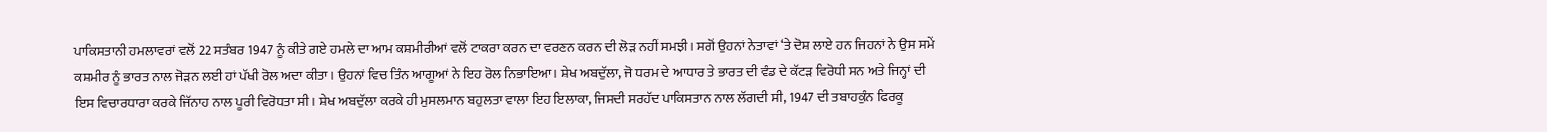ਪਾਕਿਸਤਾਨੀ ਹਮਲਾਵਰਾਂ ਵਲੋਂ 22 ਸਤੰਬਰ 1947 ਨੂੰ ਕੀਤੇ ਗਏ ਹਮਲੇ ਦਾ ਆਮ ਕਸ਼ਮੀਰੀਆਂ ਵਲੋਂ ਟਾਕਰਾ ਕਰਨ ਦਾ ਵਰਣਨ ਕਰਨ ਦੀ ਲੋੜ ਨਹੀਂ ਸਮਝੀ। ਸਗੋਂ ਉਹਨਾਂ ਨੇਤਾਵਾਂ ‘ਤੇ ਦੋਸ਼ ਲਾਏ ਹਨ ਜਿਹਨਾਂ ਨੇ ਉਸ ਸਮੇਂ ਕਸ਼ਮੀਰ ਨੂੰ ਭਾਰਤ ਨਾਲ ਜੋੜਨ ਲਈ ਹਾਂ ਪੱਖੀ ਰੋਲ ਅਦਾ ਕੀਤਾ। ਉਹਨਾਂ ਵਿਚ ਤਿੰਨ ਆਗੂਆਂ ਨੇ ਇਹ ਰੋਲ ਨਿਭਾਇਆ। ਸ਼ੇਖ ਅਬਦੁੱਲਾ, ਜੋ ਧਰਮ ਦੇ ਆਧਾਰ ਤੇ ਭਾਰਤ ਦੀ ਵੰਡ ਦੇ ਕੱਟੜ ਵਿਰੋਧੀ ਸਨ ਅਤੇ ਜਿਨ੍ਹਾਂ ਦੀ ਇਸ ਵਿਚਾਰਧਾਰਾ ਕਰਕੇ ਜਿੱਨਾਹ ਨਾਲ ਪੂਰੀ ਵਿਰੋਧਤਾ ਸੀ। ਸ਼ੇਖ ਅਬਦੁੱਲਾ ਕਰਕੇ ਹੀ ਮੁਸਲਮਾਨ ਬਹੁਲਤਾ ਵਾਲਾ ਇਹ ਇਲਾਕਾ, ਜਿਸਦੀ ਸਰਹੱਦ ਪਾਕਿਸਤਾਨ ਨਾਲ ਲੱਗਦੀ ਸੀ, 1947 ਦੀ ਤਬਾਹਕੁੰਨ ਫਿਰਕੂ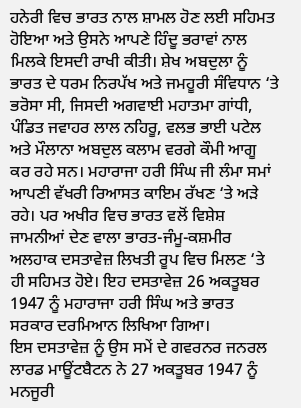ਹਨੇਰੀ ਵਿਚ ਭਾਰਤ ਨਾਲ ਸ਼ਾਮਲ ਹੋਣ ਲਈ ਸਹਿਮਤ ਹੋਇਆ ਅਤੇ ਉਸਨੇ ਆਪਣੇ ਹਿੰਦੂ ਭਰਾਵਾਂ ਨਾਲ ਮਿਲਕੇ ਇਸਦੀ ਰਾਖੀ ਕੀਤੀ। ਸ਼ੇਖ ਅਬਦੁਲਾ ਨੂੰ ਭਾਰਤ ਦੇ ਧਰਮ ਨਿਰਪੱਖ ਅਤੇ ਜਮਹੂਰੀ ਸੰਵਿਧਾਨ ‘ਤੇ ਭਰੋਸਾ ਸੀ, ਜਿਸਦੀ ਅਗਵਾਈ ਮਹਾਤਮਾ ਗਾਂਧੀ, ਪੰਡਿਤ ਜਵਾਹਰ ਲਾਲ ਨਹਿਰੂ, ਵਲਭ ਭਾਈ ਪਟੇਲ ਅਤੇ ਮੌਲਾਨਾ ਅਬਦੁਲ ਕਲਾਮ ਵਰਗੇ ਕੌਮੀ ਆਗੂ ਕਰ ਰਹੇ ਸਨ। ਮਹਾਰਾਜਾ ਹਰੀ ਸਿੰਘ ਜੀ ਲੰਮਾ ਸਮਾਂ ਆਪਣੀ ਵੱਖਰੀ ਰਿਆਸਤ ਕਾਇਮ ਰੱਖਣ ‘ਤੇ ਅੜੇ ਰਹੇ। ਪਰ ਅਖੀਰ ਵਿਚ ਭਾਰਤ ਵਲੋਂ ਵਿਸ਼ੇਸ਼ ਜਾਮਨੀਆਂ ਦੇਣ ਵਾਲਾ ਭਾਰਤ-ਜੰਮੂ-ਕਸ਼ਮੀਰ ਅਲਹਾਕ ਦਸਤਾਵੇਜ਼ ਲਿਖਤੀ ਰੂਪ ਵਿਚ ਮਿਲਣ ‘ਤੇ ਹੀ ਸਹਿਮਤ ਹੋਏ। ਇਹ ਦਸਤਾਵੇਜ਼ 26 ਅਕਤੂਬਰ 1947 ਨੂੰ ਮਹਾਰਾਜਾ ਹਰੀ ਸਿੰਘ ਅਤੇ ਭਾਰਤ ਸਰਕਾਰ ਦਰਮਿਆਨ ਲਿਖਿਆ ਗਿਆ।
ਇਸ ਦਸਤਾਵੇਜ਼ ਨੂੰ ਉਸ ਸਮੇਂ ਦੇ ਗਵਰਨਰ ਜਨਰਲ ਲਾਰਡ ਮਾਊਂਟਬੈਟਨ ਨੇ 27 ਅਕਤੂਬਰ 1947 ਨੂੰ ਮਨਜੂਰੀ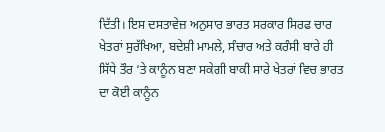ਦਿੱਤੀ। ਇਸ ਦਸਤਾਵੇਜ਼ ਅਨੁਸਾਰ ਭਾਰਤ ਸਰਕਾਰ ਸਿਰਫ ਚਾਰ ਖੇਤਰਾਂ ਸੁਰੱਖਿਆ, ਬਦੇਸ਼ੀ ਮਾਮਲੇ, ਸੰਚਾਰ ਅਤੇ ਕਰੰਸੀ ਬਾਰੇ ਹੀ ਸਿੱਧੇ ਤੌਰ ‘ਤੇ ਕਾਨੂੰਨ ਬਣਾ ਸਕੇਗੀ ਬਾਕੀ ਸਾਰੇ ਖੇਤਰਾਂ ਵਿਚ ਭਾਰਤ ਦਾ ਕੋਈ ਕਾਨੂੰਨ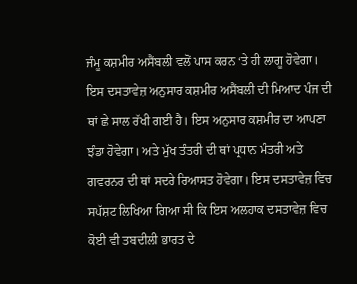ਜੰਮੂ ਕਸ਼ਮੀਰ ਅਸੈਂਬਲੀ ਵਲੋਂ ਪਾਸ ਕਰਨ ‘ਤੇ ਹੀ ਲਾਗੂ ਹੋਵੇਗਾ।
ਇਸ ਦਸਤਾਵੇਜ਼ ਅਨੁਸਾਰ ਕਸ਼ਮੀਰ ਅਸੈਂਬਲੀ ਦੀ ਮਿਆਦ ਪੰਜ ਦੀ ਥਾਂ ਛੇ ਸਾਲ ਰੱਖੀ ਗਈ ਹੈ। ਇਸ ਅਨੁਸਾਰ ਕਸ਼ਮੀਰ ਦਾ ਆਪਣਾ ਝੰਡਾ ਹੋਵੇਗਾ। ਅਤੇ ਮੁੱਖ ਤੰਤਰੀ ਦੀ ਥਾਂ ਪ੍ਰਧਾਨ ਮੰਤਰੀ ਅਤੇ ਗਵਰਨਰ ਦੀ ਥਾਂ ਸਦਰੇ ਰਿਆਸਤ ਹੋਵੇਗਾ। ਇਸ ਦਸਤਾਵੇਜ਼ ਵਿਚ ਸਪੱਸ਼ਟ ਲਿਖਿਆ ਗਿਆ ਸੀ ਕਿ ਇਸ ਅਲਹਾਕ ਦਸਤਾਵੇਜ਼ ਵਿਚ ਕੋਈ ਵੀ ਤਬਦੀਲੀ ਭਾਰਤ ਦੇ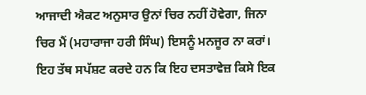ਆਜਾਦੀ ਐਕਟ ਅਨੁਸਾਰ ਉਨਾਂ ਚਿਰ ਨਹੀਂ ਹੋਵੇਗਾ, ਜਿਨਾ ਚਿਰ ਮੈਂ (ਮਹਾਰਾਜਾ ਹਰੀ ਸਿੰਘ) ਇਸਨੂੰ ਮਨਜੂਰ ਨਾ ਕਰਾਂ।
ਇਹ ਤੱਥ ਸਪੱਸ਼ਟ ਕਰਦੇ ਹਨ ਕਿ ਇਹ ਦਸਤਾਵੇਜ਼ ਕਿਸੇ ਇਕ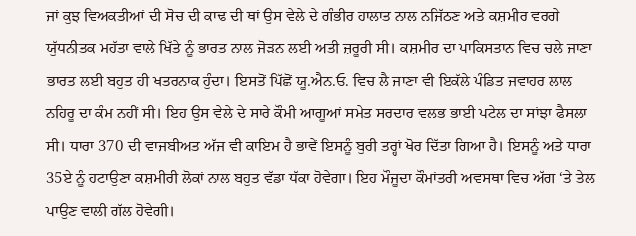ਜਾਂ ਕੁਝ ਵਿਅਕਤੀਆਂ ਦੀ ਸੋਚ ਦੀ ਕਾਢ ਦੀ ਥਾਂ ਉਸ ਵੇਲੇ ਦੇ ਗੰਭੀਰ ਹਾਲਾਤ ਨਾਲ ਨਜਿੱਠਣ ਅਤੇ ਕਸ਼ਮੀਰ ਵਰਗੇ ਯੁੱਧਨੀਤਕ ਮਹੱਤਾ ਵਾਲੇ ਖਿੱਤੇ ਨੂੰ ਭਾਰਤ ਨਾਲ ਜੋੜਨ ਲਈ ਅਤੀ ਜ਼ਰੂਰੀ ਸੀ। ਕਸ਼ਮੀਰ ਦਾ ਪਾਕਿਸਤਾਨ ਵਿਚ ਚਲੇ ਜਾਣਾ ਭਾਰਤ ਲਈ ਬਹੁਤ ਹੀ ਖਤਰਨਾਕ ਹੁੰਦਾ। ਇਸਤੋਂ ਪਿੱਛੋਂ ਯੂ.ਐਨ.ਓ. ਵਿਚ ਲੈ ਜਾਣਾ ਵੀ ਇਕੱਲੇ ਪੰਡਿਤ ਜਵਾਹਰ ਲਾਲ ਨਹਿਰੂ ਦਾ ਕੰਮ ਨਹੀਂ ਸੀ। ਇਹ ਉਸ ਵੇਲੇ ਦੇ ਸਾਰੇ ਕੌਮੀ ਆਗੂਆਂ ਸਮੇਤ ਸਰਦਾਰ ਵਲਭ ਭਾਈ ਪਟੇਲ ਦਾ ਸਾਂਝਾ ਫੈਸਲਾ ਸੀ। ਧਾਰਾ 370 ਦੀ ਵਾਜਬੀਅਤ ਅੱਜ ਵੀ ਕਾਇਮ ਹੈ ਭਾਵੇਂ ਇਸਨੂੰ ਬੁਰੀ ਤਰ੍ਹਾਂ ਖੋਰ ਦਿੱਤਾ ਗਿਆ ਹੈ। ਇਸਨੂੰ ਅਤੇ ਧਾਰਾ 35ਏ ਨੂੰ ਹਟਾਉਣਾ ਕਸ਼ਮੀਰੀ ਲੋਕਾਂ ਨਾਲ ਬਹੁਤ ਵੱਡਾ ਧੱਕਾ ਹੋਵੇਗਾ। ਇਹ ਮੌਜੂਦਾ ਕੌਮਾਂਤਰੀ ਅਵਸਥਾ ਵਿਚ ਅੱਗ ‘ਤੇ ਤੇਲ ਪਾਉਣ ਵਾਲੀ ਗੱਲ ਹੋਵੇਗੀ।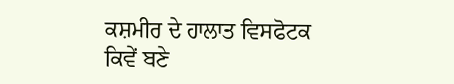ਕਸ਼ਮੀਰ ਦੇ ਹਾਲਾਤ ਵਿਸਫੋਟਕ ਕਿਵੇਂ ਬਣੇ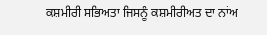ਕਸ਼ਮੀਰੀ ਸਭਿਅਤਾ ਜਿਸਨੂੰ ਕਸ਼ਮੀਰੀਅਤ ਦਾ ਨਾਂਅ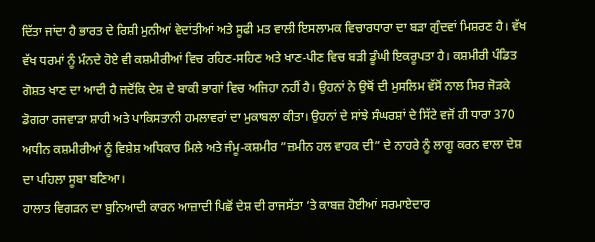ਦਿੱਤਾ ਜਾਂਦਾ ਹੈ ਭਾਰਤ ਦੇ ਰਿਸ਼ੀ ਮੁਨੀਆਂ ਵੇਦਾਂਤੀਆਂ ਅਤੇ ਸੂਫੀ ਮਤ ਵਾਲੀ ਇਸਲਾਮਕ ਵਿਚਾਰਧਾਰਾ ਦਾ ਬੜਾ ਗੁੰਦਵਾਂ ਮਿਸ਼ਰਣ ਹੈ। ਵੱਖ ਵੱਖ ਧਰਮਾਂ ਨੂੰ ਮੰਨਦੇ ਹੋਏ ਵੀ ਕਸ਼ਮੀਰੀਆਂ ਵਿਚ ਰਹਿਣ-ਸਹਿਣ ਅਤੇ ਖਾਣ-ਪੀਣ ਵਿਚ ਬੜੀ ਡੂੰਘੀ ਇਕਰੂਪਤਾ ਹੈ। ਕਸ਼ਮੀਰੀ ਪੰਡਿਤ ਗੋਸ਼ਤ ਖਾਣ ਦਾ ਆਦੀ ਹੈ ਜਦੋਂਕਿ ਦੇਸ਼ ਦੇ ਬਾਕੀ ਭਾਗਾਂ ਵਿਚ ਅਜਿਹਾ ਨਹੀਂ ਹੈ। ਉਹਨਾਂ ਨੇ ਉਥੋਂ ਦੀ ਮੁਸਲਿਮ ਵੱਸੋਂ ਨਾਲ ਸਿਰ ਜੋੜਕੇ ਡੋਗਰਾ ਰਜਵਾੜਾ ਸ਼ਾਹੀ ਅਤੇ ਪਾਕਿਸਤਾਨੀ ਹਮਲਾਵਰਾਂ ਦਾ ਮੁਕਾਬਲਾ ਕੀਤਾ। ਉਹਨਾਂ ਦੇ ਸਾਂਝੇ ਸੰਘਰਸ਼ਾਂ ਦੇ ਸਿੱਟੇ ਵਜੋਂ ਹੀ ਧਾਰਾ 370 ਅਧੀਨ ਕਸ਼ਮੀਰੀਆਂ ਨੂੰ ਵਿਸ਼ੇਸ਼ ਅਧਿਕਾਰ ਮਿਲੇ ਅਤੇ ਜੰਮੂ-ਕਸ਼ਮੀਰ ”ਜ਼ਮੀਨ ਹਲ ਵਾਹਕ ਦੀ” ਦੇ ਨਾਹਰੇ ਨੂੰ ਲਾਗੂ ਕਰਨ ਵਾਲਾ ਦੇਸ਼ ਦਾ ਪਹਿਲਾ ਸੂਬਾ ਬਣਿਆ।
ਹਾਲਾਤ ਵਿਗੜਨ ਦਾ ਬੁਨਿਆਦੀ ਕਾਰਨ ਆਜ਼ਾਦੀ ਪਿਛੋਂ ਦੇਸ਼ ਦੀ ਰਾਜਸੱਤਾ ‘ਤੇ ਕਾਬਜ਼ ਹੋਈਆਂ ਸਰਮਾਏਦਾਰ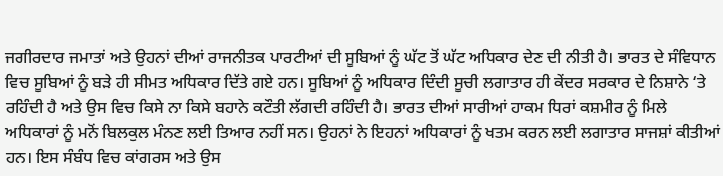ਜਗੀਰਦਾਰ ਜਮਾਤਾਂ ਅਤੇ ਉਹਨਾਂ ਦੀਆਂ ਰਾਜਨੀਤਕ ਪਾਰਟੀਆਂ ਦੀ ਸੂਬਿਆਂ ਨੂੰ ਘੱਟ ਤੋਂ ਘੱਟ ਅਧਿਕਾਰ ਦੇਣ ਦੀ ਨੀਤੀ ਹੈ। ਭਾਰਤ ਦੇ ਸੰਵਿਧਾਨ ਵਿਚ ਸੂਬਿਆਂ ਨੂੰ ਬੜੇ ਹੀ ਸੀਮਤ ਅਧਿਕਾਰ ਦਿੱਤੇ ਗਏ ਹਨ। ਸੂਬਿਆਂ ਨੂੰ ਅਧਿਕਾਰ ਦਿੰਦੀ ਸੂਚੀ ਲਗਾਤਾਰ ਹੀ ਕੇਂਦਰ ਸਰਕਾਰ ਦੇ ਨਿਸ਼ਾਨੇ ‘ਤੇ ਰਹਿੰਦੀ ਹੈ ਅਤੇ ਉਸ ਵਿਚ ਕਿਸੇ ਨਾ ਕਿਸੇ ਬਹਾਨੇ ਕਟੌਤੀ ਲੱਗਦੀ ਰਹਿੰਦੀ ਹੈ। ਭਾਰਤ ਦੀਆਂ ਸਾਰੀਆਂ ਹਾਕਮ ਧਿਰਾਂ ਕਸ਼ਮੀਰ ਨੂੰ ਮਿਲੇ ਅਧਿਕਾਰਾਂ ਨੂੰ ਮਨੋਂ ਬਿਲਕੁਲ ਮੰਨਣ ਲਈ ਤਿਆਰ ਨਹੀਂ ਸਨ। ਉਹਨਾਂ ਨੇ ਇਹਨਾਂ ਅਧਿਕਾਰਾਂ ਨੂੰ ਖਤਮ ਕਰਨ ਲਈ ਲਗਾਤਾਰ ਸਾਜਸ਼ਾਂ ਕੀਤੀਆਂ ਹਨ। ਇਸ ਸੰਬੰਧ ਵਿਚ ਕਾਂਗਰਸ ਅਤੇ ਉਸ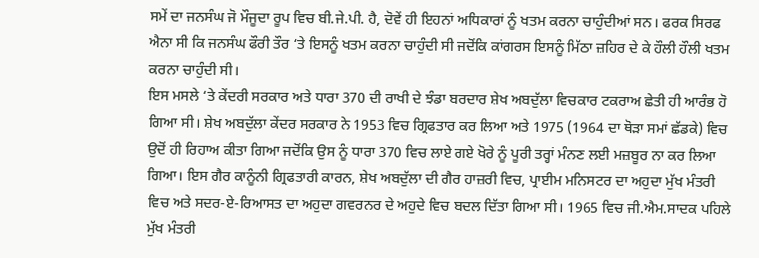ਸਮੇਂ ਦਾ ਜਨਸੰਘ ਜੋ ਮੌਜੂਦਾ ਰੂਪ ਵਿਚ ਬੀ.ਜੇ.ਪੀ. ਹੈ, ਦੋਵੇਂ ਹੀ ਇਹਨਾਂ ਅਧਿਕਾਰਾਂ ਨੂੰ ਖਤਮ ਕਰਨਾ ਚਾਹੁੰਦੀਆਂ ਸਨ। ਫਰਕ ਸਿਰਫ ਐਨਾ ਸੀ ਕਿ ਜਨਸੰਘ ਫੌਰੀ ਤੌਰ ‘ਤੇ ਇਸਨੂੰ ਖਤਮ ਕਰਨਾ ਚਾਹੁੰਦੀ ਸੀ ਜਦੋਂਕਿ ਕਾਂਗਰਸ ਇਸਨੂੰ ਮਿੱਠਾ ਜ਼ਹਿਰ ਦੇ ਕੇ ਹੌਲੀ ਹੌਲੀ ਖਤਮ ਕਰਨਾ ਚਾਹੁੰਦੀ ਸੀ।
ਇਸ ਮਸਲੇ ‘ਤੇ ਕੇਂਦਰੀ ਸਰਕਾਰ ਅਤੇ ਧਾਰਾ 370 ਦੀ ਰਾਖੀ ਦੇ ਝੰਡਾ ਬਰਦਾਰ ਸ਼ੇਖ ਅਬਦੁੱਲਾ ਵਿਚਕਾਰ ਟਕਰਾਅ ਛੇਤੀ ਹੀ ਆਰੰਭ ਹੋ ਗਿਆ ਸੀ। ਸ਼ੇਖ ਅਬਦੁੱਲਾ ਕੇਂਦਰ ਸਰਕਾਰ ਨੇ 1953 ਵਿਚ ਗ੍ਰਿਫਤਾਰ ਕਰ ਲਿਆ ਅਤੇ 1975 (1964 ਦਾ ਥੋੜਾ ਸਮਾਂ ਛੱਡਕੇ) ਵਿਚ ਉਦੋਂ ਹੀ ਰਿਹਾਅ ਕੀਤਾ ਗਿਆ ਜਦੋਂਕਿ ਉਸ ਨੂੰ ਧਾਰਾ 370 ਵਿਚ ਲਾਏ ਗਏ ਖੋਰੇ ਨੂੰ ਪੂਰੀ ਤਰ੍ਹਾਂ ਮੰਨਣ ਲਈ ਮਜ਼ਬੂਰ ਨਾ ਕਰ ਲਿਆ ਗਿਆ। ਇਸ ਗੈਰ ਕਾਨੂੰਨੀ ਗ੍ਰਿਫਤਾਰੀ ਕਾਰਨ, ਸ਼ੇਖ ਅਬਦੁੱਲਾ ਦੀ ਗੈਰ ਹਾਜ਼ਰੀ ਵਿਚ, ਪ੍ਰਾਈਮ ਮਨਿਸਟਰ ਦਾ ਅਹੁਦਾ ਮੁੱਖ ਮੰਤਰੀ ਵਿਚ ਅਤੇ ਸਦਰ-ਏ-ਰਿਆਸਤ ਦਾ ਅਹੁਦਾ ਗਵਰਨਰ ਦੇ ਅਹੁਦੇ ਵਿਚ ਬਦਲ ਦਿੱਤਾ ਗਿਆ ਸੀ। 1965 ਵਿਚ ਜੀ.ਐਮ.ਸਾਦਕ ਪਹਿਲੇ ਮੁੱਖ ਮੰਤਰੀ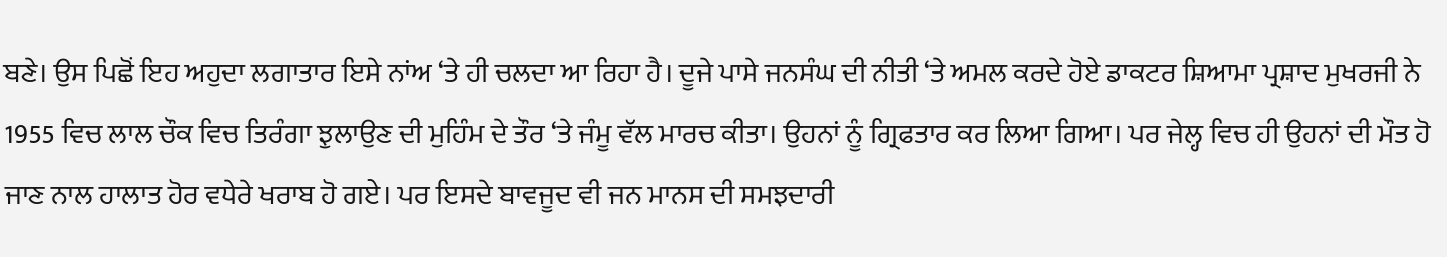ਬਣੇ। ਉਸ ਪਿਛੋਂ ਇਹ ਅਹੁਦਾ ਲਗਾਤਾਰ ਇਸੇ ਨਾਂਅ ‘ਤੇ ਹੀ ਚਲਦਾ ਆ ਰਿਹਾ ਹੈ। ਦੂਜੇ ਪਾਸੇ ਜਨਸੰਘ ਦੀ ਨੀਤੀ ‘ਤੇ ਅਮਲ ਕਰਦੇ ਹੋਏ ਡਾਕਟਰ ਸ਼ਿਆਮਾ ਪ੍ਰਸ਼ਾਦ ਮੁਖਰਜੀ ਨੇ 1955 ਵਿਚ ਲਾਲ ਚੌਕ ਵਿਚ ਤਿਰੰਗਾ ਝੁਲਾਉਣ ਦੀ ਮੁਹਿੰਮ ਦੇ ਤੌਰ ‘ਤੇ ਜੰਮੂ ਵੱਲ ਮਾਰਚ ਕੀਤਾ। ਉਹਨਾਂ ਨੂੰ ਗ੍ਰਿਫਤਾਰ ਕਰ ਲਿਆ ਗਿਆ। ਪਰ ਜੇਲ੍ਹ ਵਿਚ ਹੀ ਉਹਨਾਂ ਦੀ ਮੌਤ ਹੋ ਜਾਣ ਨਾਲ ਹਾਲਾਤ ਹੋਰ ਵਧੇਰੇ ਖਰਾਬ ਹੋ ਗਏ। ਪਰ ਇਸਦੇ ਬਾਵਜੂਦ ਵੀ ਜਨ ਮਾਨਸ ਦੀ ਸਮਝਦਾਰੀ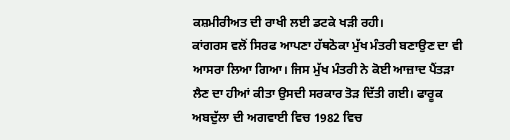ਕਸ਼ਮੀਰੀਅਤ ਦੀ ਰਾਖੀ ਲਈ ਡਟਕੇ ਖੜੀ ਰਹੀ।
ਕਾਂਗਰਸ ਵਲੋਂ ਸਿਰਫ ਆਪਣਾ ਹੱਥਠੋਕਾ ਮੁੱਖ ਮੰਤਰੀ ਬਣਾਉਣ ਦਾ ਵੀ ਆਸਰਾ ਲਿਆ ਗਿਆ। ਜਿਸ ਮੁੱਖ ਮੰਤਰੀ ਨੇ ਕੋਈ ਆਜ਼ਾਦ ਪੈਂਤੜਾ ਲੈਣ ਦਾ ਹੀਆਂ ਕੀਤਾ ਉਸਦੀ ਸਰਕਾਰ ਤੋੜ ਦਿੱਤੀ ਗਈ। ਫਾਰੂਕ ਅਬਦੁੱਲਾ ਦੀ ਅਗਵਾਈ ਵਿਚ 1982 ਵਿਚ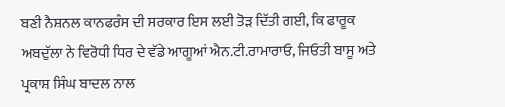ਬਣੀ ਨੈਸ਼ਨਲ ਕਾਨਫਰੰਸ ਦੀ ਸਰਕਾਰ ਇਸ ਲਈ ਤੋੜ ਦਿੱਤੀ ਗਈ, ਕਿ ਫਾਰੂਕ ਅਬਦੁੱਲਾ ਨੇ ਵਿਰੋਧੀ ਧਿਰ ਦੇ ਵੱਡੇ ਆਗੂਆਂ ਐਨ.ਟੀ.ਰਾਮਾਰਾਓ, ਜਿਓਤੀ ਬਾਸੂ ਅਤੇ ਪ੍ਰਕਾਸ਼ ਸਿੰਘ ਬਾਦਲ ਨਾਲ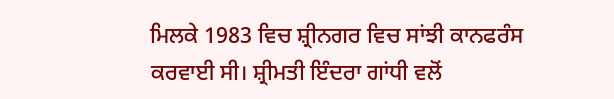ਮਿਲਕੇ 1983 ਵਿਚ ਸ਼੍ਰੀਨਗਰ ਵਿਚ ਸਾਂਝੀ ਕਾਨਫਰੰਸ ਕਰਵਾਈ ਸੀ। ਸ਼੍ਰੀਮਤੀ ਇੰਦਰਾ ਗਾਂਧੀ ਵਲੋਂ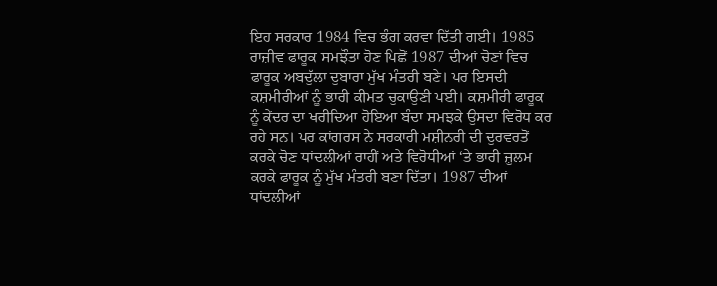ਇਹ ਸਰਕਾਰ 1984 ਵਿਚ ਭੰਗ ਕਰਵਾ ਦਿੱਤੀ ਗਈ। 1985 ਰਾਜ਼ੀਵ ਫਾਰੂਕ ਸਮਝੌਤਾ ਹੋਣ ਪਿਛੋਂ 1987 ਦੀਆਂ ਚੋਣਾਂ ਵਿਚ ਫਾਰੂਕ ਅਬਦੁੱਲਾ ਦੁਬਾਰਾ ਮੁੱਖ ਮੰਤਰੀ ਬਣੇ। ਪਰ ਇਸਦੀ ਕਸ਼ਮੀਰੀਆਂ ਨੂੰ ਭਾਰੀ ਕੀਮਤ ਚੁਕਾਉਣੀ ਪਈ। ਕਸ਼ਮੀਰੀ ਫਾਰੂਕ ਨੂੰ ਕੇਂਦਰ ਦਾ ਖਰੀਦਿਆ ਹੋਇਆ ਬੰਦਾ ਸਮਝਕੇ ਉਸਦਾ ਵਿਰੋਧ ਕਰ ਰਹੇ ਸਨ। ਪਰ ਕਾਂਗਰਸ ਨੇ ਸਰਕਾਰੀ ਮਸ਼ੀਨਰੀ ਦੀ ਦੁਰਵਰਤੋਂ ਕਰਕੇ ਚੋਣ ਧਾਂਦਲੀਆਂ ਰਾਹੀਂ ਅਤੇ ਵਿਰੋਧੀਆਂ ‘ਤੇ ਭਾਰੀ ਜ਼ੁਲਮ ਕਰਕੇ ਫਾਰੂਕ ਨੂੰ ਮੁੱਖ ਮੰਤਰੀ ਬਣਾ ਦਿੱਤਾ। 1987 ਦੀਆਂ ਧਾਂਦਲੀਆਂ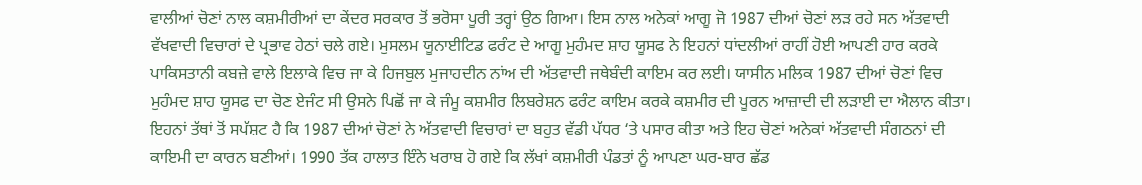ਵਾਲੀਆਂ ਚੋਣਾਂ ਨਾਲ ਕਸ਼ਮੀਰੀਆਂ ਦਾ ਕੇਂਦਰ ਸਰਕਾਰ ਤੋਂ ਭਰੋਸਾ ਪੂਰੀ ਤਰ੍ਹਾਂ ਉਠ ਗਿਆ। ਇਸ ਨਾਲ ਅਨੇਕਾਂ ਆਗੂ ਜੋ 1987 ਦੀਆਂ ਚੋਣਾਂ ਲੜ ਰਹੇ ਸਨ ਅੱਤਵਾਦੀ ਵੱਖਵਾਦੀ ਵਿਚਾਰਾਂ ਦੇ ਪ੍ਰਭਾਵ ਹੇਠਾਂ ਚਲੇ ਗਏ। ਮੁਸਲਮ ਯੂਨਾਈਟਿਡ ਫਰੰਟ ਦੇ ਆਗੂ ਮੁਹੰਮਦ ਸ਼ਾਹ ਯੂਸਫ ਨੇ ਇਹਨਾਂ ਧਾਂਦਲੀਆਂ ਰਾਹੀਂ ਹੋਈ ਆਪਣੀ ਹਾਰ ਕਰਕੇ ਪਾਕਿਸਤਾਨੀ ਕਬਜ਼ੇ ਵਾਲੇ ਇਲਾਕੇ ਵਿਚ ਜਾ ਕੇ ਹਿਜਬੁਲ ਮੁਜਾਹਦੀਨ ਨਾਂਅ ਦੀ ਅੱਤਵਾਦੀ ਜਥੇਬੰਦੀ ਕਾਇਮ ਕਰ ਲਈ। ਯਾਸੀਨ ਮਲਿਕ 1987 ਦੀਆਂ ਚੋਣਾਂ ਵਿਚ ਮੁਹੰਮਦ ਸ਼ਾਹ ਯੂਸਫ ਦਾ ਚੋਣ ਏਜੰਟ ਸੀ ਉਸਨੇ ਪਿਛੋਂ ਜਾ ਕੇ ਜੰਮੂ ਕਸ਼ਮੀਰ ਲਿਬਰੇਸ਼ਨ ਫਰੰਟ ਕਾਇਮ ਕਰਕੇ ਕਸ਼ਮੀਰ ਦੀ ਪੂਰਨ ਆਜ਼ਾਦੀ ਦੀ ਲੜਾਈ ਦਾ ਐਲਾਨ ਕੀਤਾ। ਇਹਨਾਂ ਤੱਥਾਂ ਤੋਂ ਸਪੱਸ਼ਟ ਹੈ ਕਿ 1987 ਦੀਆਂ ਚੋਣਾਂ ਨੇ ਅੱਤਵਾਦੀ ਵਿਚਾਰਾਂ ਦਾ ਬਹੁਤ ਵੱਡੀ ਪੱਧਰ ‘ਤੇ ਪਸਾਰ ਕੀਤਾ ਅਤੇ ਇਹ ਚੋਣਾਂ ਅਨੇਕਾਂ ਅੱਤਵਾਦੀ ਸੰਗਠਨਾਂ ਦੀ ਕਾਇਮੀ ਦਾ ਕਾਰਨ ਬਣੀਆਂ। 1990 ਤੱਕ ਹਾਲਾਤ ਇੰਨੇ ਖਰਾਬ ਹੋ ਗਏ ਕਿ ਲੱਖਾਂ ਕਸ਼ਮੀਰੀ ਪੰਡਤਾਂ ਨੂੰ ਆਪਣਾ ਘਰ-ਬਾਰ ਛੱਡ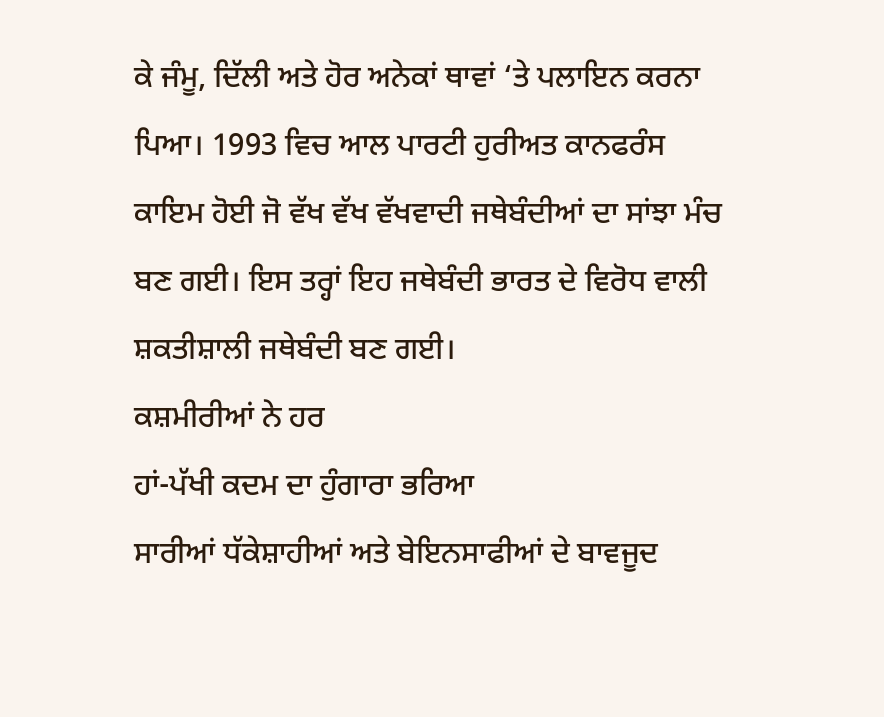ਕੇ ਜੰਮੂ, ਦਿੱਲੀ ਅਤੇ ਹੋਰ ਅਨੇਕਾਂ ਥਾਵਾਂ ‘ਤੇ ਪਲਾਇਨ ਕਰਨਾ ਪਿਆ। 1993 ਵਿਚ ਆਲ ਪਾਰਟੀ ਹੁਰੀਅਤ ਕਾਨਫਰੰਸ ਕਾਇਮ ਹੋਈ ਜੋ ਵੱਖ ਵੱਖ ਵੱਖਵਾਦੀ ਜਥੇਬੰਦੀਆਂ ਦਾ ਸਾਂਝਾ ਮੰਚ ਬਣ ਗਈ। ਇਸ ਤਰ੍ਹਾਂ ਇਹ ਜਥੇਬੰਦੀ ਭਾਰਤ ਦੇ ਵਿਰੋਧ ਵਾਲੀ ਸ਼ਕਤੀਸ਼ਾਲੀ ਜਥੇਬੰਦੀ ਬਣ ਗਈ।
ਕਸ਼ਮੀਰੀਆਂ ਨੇ ਹਰ
ਹਾਂ-ਪੱਖੀ ਕਦਮ ਦਾ ਹੁੰਗਾਰਾ ਭਰਿਆ
ਸਾਰੀਆਂ ਧੱਕੇਸ਼ਾਹੀਆਂ ਅਤੇ ਬੇਇਨਸਾਫੀਆਂ ਦੇ ਬਾਵਜੂਦ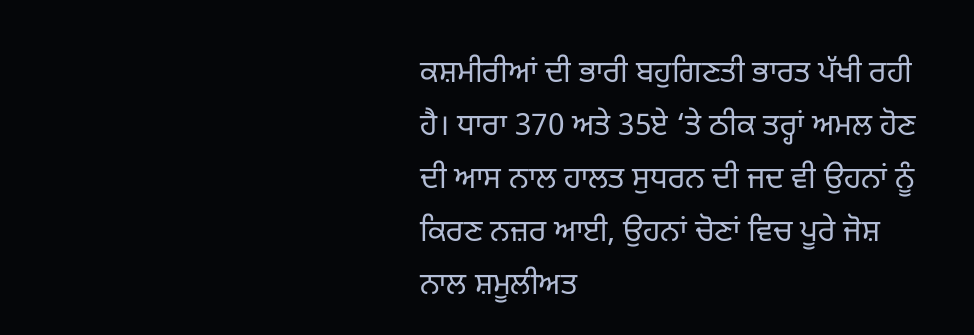ਕਸ਼ਮੀਰੀਆਂ ਦੀ ਭਾਰੀ ਬਹੁਗਿਣਤੀ ਭਾਰਤ ਪੱਖੀ ਰਹੀ ਹੈ। ਧਾਰਾ 370 ਅਤੇ 35ਏ ‘ਤੇ ਠੀਕ ਤਰ੍ਹਾਂ ਅਮਲ ਹੋਣ ਦੀ ਆਸ ਨਾਲ ਹਾਲਤ ਸੁਧਰਨ ਦੀ ਜਦ ਵੀ ਉਹਨਾਂ ਨੂੰ ਕਿਰਣ ਨਜ਼ਰ ਆਈ, ਉਹਨਾਂ ਚੋਣਾਂ ਵਿਚ ਪੂਰੇ ਜੋਸ਼ ਨਾਲ ਸ਼ਮੂਲੀਅਤ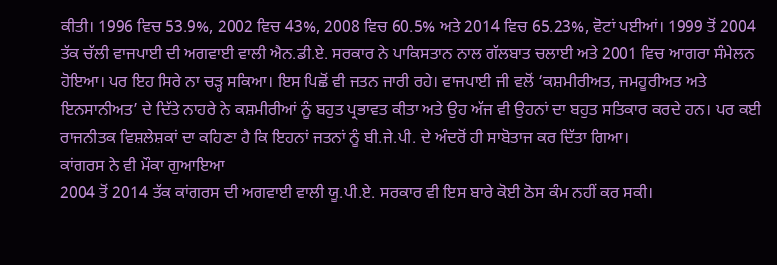ਕੀਤੀ। 1996 ਵਿਚ 53.9%, 2002 ਵਿਚ 43%, 2008 ਵਿਚ 60.5% ਅਤੇ 2014 ਵਿਚ 65.23%, ਵੋਟਾਂ ਪਈਆਂ। 1999 ਤੋਂ 2004 ਤੱਕ ਚੱਲੀ ਵਾਜਪਾਈ ਦੀ ਅਗਵਾਈ ਵਾਲੀ ਐਨ.ਡੀ.ਏ. ਸਰਕਾਰ ਨੇ ਪਾਕਿਸਤਾਨ ਨਾਲ ਗੱਲਬਾਤ ਚਲਾਈ ਅਤੇ 2001 ਵਿਚ ਆਗਰਾ ਸੰਮੇਲਨ ਹੋਇਆ। ਪਰ ਇਹ ਸਿਰੇ ਨਾ ਚੜ੍ਹ ਸਕਿਆ। ਇਸ ਪਿਛੋਂ ਵੀ ਜਤਨ ਜਾਰੀ ਰਹੇ। ਵਾਜਪਾਈ ਜੀ ਵਲੋਂ ‘ਕਸ਼ਮੀਰੀਅਤ, ਜਮਹੂਰੀਅਤ ਅਤੇ ਇਨਸਾਨੀਅਤ’ ਦੇ ਦਿੱਤੇ ਨਾਹਰੇ ਨੇ ਕਸ਼ਮੀਰੀਆਂ ਨੂੰ ਬਹੁਤ ਪ੍ਰਭਾਵਤ ਕੀਤਾ ਅਤੇ ਉਹ ਅੱਜ ਵੀ ਉਹਨਾਂ ਦਾ ਬਹੁਤ ਸਤਿਕਾਰ ਕਰਦੇ ਹਨ। ਪਰ ਕਈ ਰਾਜਨੀਤਕ ਵਿਸ਼ਲੇਸ਼ਕਾਂ ਦਾ ਕਹਿਣਾ ਹੈ ਕਿ ਇਹਨਾਂ ਜਤਨਾਂ ਨੂੰ ਬੀ.ਜੇ.ਪੀ. ਦੇ ਅੰਦਰੋਂ ਹੀ ਸਾਬੋਤਾਜ ਕਰ ਦਿੱਤਾ ਗਿਆ।
ਕਾਂਗਰਸ ਨੇ ਵੀ ਮੌਕਾ ਗੁਆਇਆ
2004 ਤੋਂ 2014 ਤੱਕ ਕਾਂਗਰਸ ਦੀ ਅਗਵਾਈ ਵਾਲੀ ਯੂ.ਪੀ.ਏ. ਸਰਕਾਰ ਵੀ ਇਸ ਬਾਰੇ ਕੋਈ ਠੋਸ ਕੰਮ ਨਹੀਂ ਕਰ ਸਕੀ।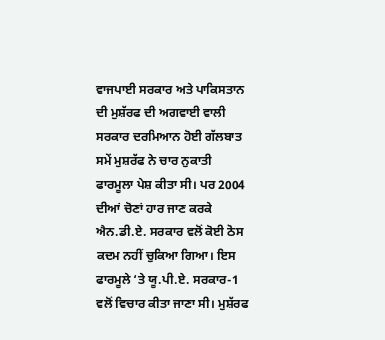ਵਾਜਪਾਈ ਸਰਕਾਰ ਅਤੇ ਪਾਕਿਸਤਾਨ ਦੀ ਮੁਸ਼ੱਰਫ ਦੀ ਅਗਵਾਈ ਵਾਲੀ ਸਰਕਾਰ ਦਰਮਿਆਨ ਹੋਈ ਗੱਲਬਾਤ ਸਮੇਂ ਮੁਸ਼ਰੱਫ ਨੇ ਚਾਰ ਨੁਕਾਤੀ ਫਾਰਮੂਲਾ ਪੇਸ਼ ਕੀਤਾ ਸੀ। ਪਰ 2004 ਦੀਆਂ ਚੋਣਾਂ ਹਾਰ ਜਾਣ ਕਰਕੇ ਐਨ.ਡੀ.ਏ. ਸਰਕਾਰ ਵਲੋਂ ਕੋਈ ਠੋਸ ਕਦਮ ਨਹੀਂ ਚੁਕਿਆ ਗਿਆ। ਇਸ ਫਾਰਮੂਲੇ ‘ਤੇ ਯੂ.ਪੀ.ਏ. ਸਰਕਾਰ-1 ਵਲੋਂ ਵਿਚਾਰ ਕੀਤਾ ਜਾਣਾ ਸੀ। ਮੁਸ਼ੱਰਫ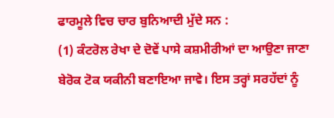ਫਾਰਮੂਲੇ ਵਿਚ ਚਾਰ ਬੁਨਿਆਦੀ ਮੁੱਦੇ ਸਨ :
(1) ਕੰਟਰੋਲ ਰੇਖਾ ਦੇ ਦੋਵੇਂ ਪਾਸੇ ਕਸ਼ਮੀਰੀਆਂ ਦਾ ਆਉਣਾ ਜਾਣਾ ਬੇਰੋਕ ਟੋਕ ਯਕੀਨੀ ਬਣਾਇਆ ਜਾਵੇ। ਇਸ ਤਰ੍ਹਾਂ ਸਰਹੱਦਾਂ ਨੂੰ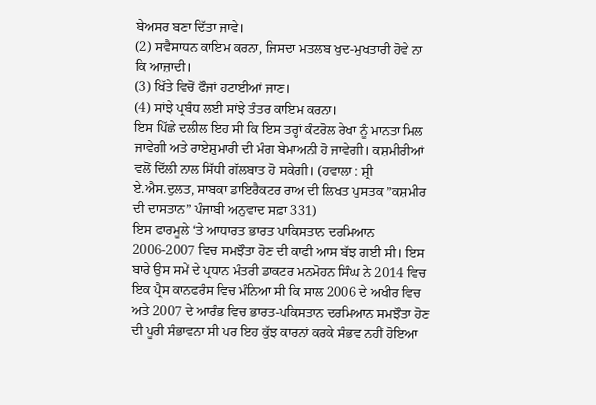ਬੇਅਸਰ ਬਣਾ ਦਿੱਤਾ ਜਾਵੇ।
(2) ਸਵੈਸਾਧਨ ਕਾਇਮ ਕਰਨਾ, ਜਿਸਦਾ ਮਤਲਬ ਖੁਦ-ਮੁਖਤਾਰੀ ਹੋਵੇ ਨਾ ਕਿ ਆਜ਼ਾਦੀ।
(3) ਖਿੱਤੇ ਵਿਚੋਂ ਫੌਜਾਂ ਹਟਾਈਆਂ ਜਾਣ।
(4) ਸਾਂਝੇ ਪ੍ਰਬੰਧ ਲਈ ਸਾਂਝੇ ਤੰਤਰ ਕਾਇਮ ਕਰਨਾ।
ਇਸ ਪਿੱਛੇ ਦਲੀਲ ਇਹ ਸੀ ਕਿ ਇਸ ਤਰ੍ਹਾਂ ਕੰਟਰੋਲ ਰੇਖਾ ਨੂੰ ਮਾਨਤਾ ਮਿਲ ਜਾਵੇਗੀ ਅਤੇ ਰਾਏਸ਼ੁਮਾਰੀ ਦੀ ਮੰਗ ਬੇਮਾਅਨੀ ਹੋ ਜਾਵੇਗੀ। ਕਸ਼ਮੀਰੀਆਂ ਵਲੋਂ ਦਿੱਲੀ ਨਾਲ ਸਿੱਧੀ ਗੱਲਬਾਤ ਹੋ ਸਕੇਗੀ। (ਹਵਾਲਾ : ਸ਼੍ਰੀ ਏ.ਐਸ.ਦੁਲਤ, ਸਾਬਕਾ ਡਾਇਰੈਕਟਰ ਰਾਅ ਦੀ ਲਿਖਤ ਪੁਸਤਕ ”ਕਸ਼ਮੀਰ ਦੀ ਦਾਸਤਾਨ” ਪੰਜਾਬੀ ਅਨੁਵਾਦ ਸਫ਼ਾ 331)
ਇਸ ਫਾਰਮੂਲੇ ‘ਤੇ ਆਧਾਰਤ ਭਾਰਤ ਪਾਕਿਸਤਾਨ ਦਰਮਿਆਨ 2006-2007 ਵਿਚ ਸਮਝੌਤਾ ਹੋਣ ਦੀ ਕਾਫੀ ਆਸ ਬੱਝ ਗਈ ਸੀ। ਇਸ ਬਾਰੇ ਉਸ ਸਮੇਂ ਦੇ ਪ੍ਰਧਾਨ ਮੰਤਰੀ ਡਾਕਟਰ ਮਨਮੋਹਨ ਸਿੰਘ ਨੇ 2014 ਵਿਚ ਇਕ ਪ੍ਰੈਸ ਕਾਨਫਰੰਸ ਵਿਚ ਮੰਨਿਆ ਸੀ ਕਿ ਸਾਲ 2006 ਦੇ ਅਖੀਰ ਵਿਚ ਅਤੇ 2007 ਦੇ ਆਰੰਭ ਵਿਚ ਭਾਰਤ-ਪਕਿਸਤਾਨ ਦਰਮਿਆਨ ਸਮਝੌਤਾ ਹੋਣ ਦੀ ਪੂਰੀ ਸੰਭਾਵਨਾ ਸੀ ਪਰ ਇਹ ਕੁੱਝ ਕਾਰਨਾਂ ਕਰਕੇ ਸੰਭਵ ਨਹੀਂ ਹੋਇਆ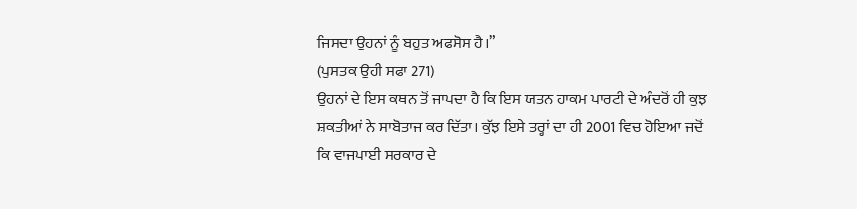ਜਿਸਦਾ ਉਹਨਾਂ ਨੂੰ ਬਹੁਤ ਅਫਸੋਸ ਹੈ।”
(ਪੁਸਤਕ ਉਹੀ ਸਫਾ 271)
ਉਹਨਾਂ ਦੇ ਇਸ ਕਥਨ ਤੋਂ ਜਾਪਦਾ ਹੈ ਕਿ ਇਸ ਯਤਨ ਹਾਕਮ ਪਾਰਟੀ ਦੇ ਅੰਦਰੋਂ ਹੀ ਕੁਝ ਸ਼ਕਤੀਆਂ ਨੇ ਸਾਬੋਤਾਜ ਕਰ ਦਿੱਤਾ। ਕੁੱਝ ਇਸੇ ਤਰ੍ਹਾਂ ਦਾ ਹੀ 2001 ਵਿਚ ਹੋਇਆ ਜਦੋਂ ਕਿ ਵਾਜਪਾਈ ਸਰਕਾਰ ਦੇ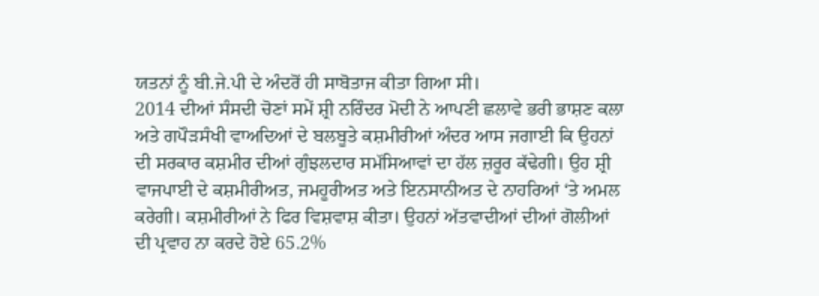ਯਤਨਾਂ ਨੂੰ ਬੀ.ਜੇ.ਪੀ ਦੇ ਅੰਦਰੋਂ ਹੀ ਸਾਬੋਤਾਜ ਕੀਤਾ ਗਿਆ ਸੀ।
2014 ਦੀਆਂ ਸੰਸਦੀ ਚੋਣਾਂ ਸਮੇਂ ਸ਼੍ਰੀ ਨਰਿੰਦਰ ਮੋਦੀ ਨੇ ਆਪਣੀ ਛਲਾਵੇ ਭਰੀ ਭਾਸ਼ਣ ਕਲਾ ਅਤੇ ਗਪੌੜਸੰਖੀ ਵਾਅਦਿਆਂ ਦੇ ਬਲਬੂਤੇ ਕਸ਼ਮੀਰੀਆਂ ਅੰਦਰ ਆਸ ਜਗਾਈ ਕਿ ਉਹਨਾਂ ਦੀ ਸਰਕਾਰ ਕਸ਼ਮੀਰ ਦੀਆਂ ਗੁੰਝਲਦਾਰ ਸਮੱਸਿਆਵਾਂ ਦਾ ਹੱਲ ਜ਼ਰੂਰ ਕੱਢੇਗੀ। ਉਹ ਸ਼੍ਰੀ ਵਾਜਪਾਈ ਦੇ ਕਸ਼ਮੀਰੀਅਤ, ਜਮਹੂਰੀਅਤ ਅਤੇ ਇਨਸਾਨੀਅਤ ਦੇ ਨਾਹਰਿਆਂ ‘ਤੇ ਅਮਲ ਕਰੇਗੀ। ਕਸ਼ਮੀਰੀਆਂ ਨੇ ਫਿਰ ਵਿਸ਼ਵਾਸ਼ ਕੀਤਾ। ਉਹਨਾਂ ਅੱਤਵਾਦੀਆਂ ਦੀਆਂ ਗੋਲੀਆਂ ਦੀ ਪ੍ਰਵਾਹ ਨਾ ਕਰਦੇ ਹੋਏ 65.2%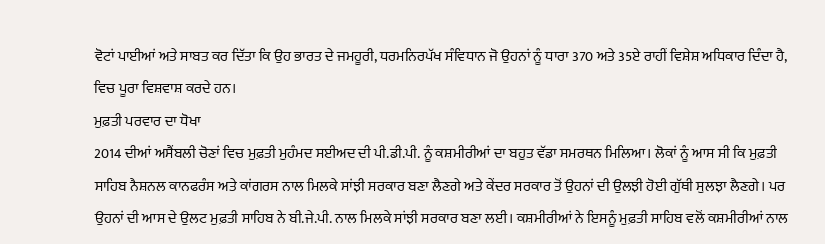ਵੋਟਾਂ ਪਾਈਆਂ ਅਤੇ ਸਾਬਤ ਕਰ ਦਿੱਤਾ ਕਿ ਉਹ ਭਾਰਤ ਦੇ ਜਮਹੂਰੀ, ਧਰਮਨਿਰਪੱਖ ਸੰਵਿਧਾਨ ਜੋ ਉਹਨਾਂ ਨੂੰ ਧਾਰਾ 370 ਅਤੇ 35ਏ ਰਾਹੀਂ ਵਿਸ਼ੇਸ਼ ਅਧਿਕਾਰ ਦਿੰਦਾ ਹੈ, ਵਿਚ ਪੂਰਾ ਵਿਸ਼ਵਾਸ਼ ਕਰਦੇ ਹਨ।
ਮੁਫ਼ਤੀ ਪਰਵਾਰ ਦਾ ਧੋਖਾ
2014 ਦੀਆਂ ਅਸੈਂਬਲੀ ਚੋਣਾਂ ਵਿਚ ਮੁਫ਼ਤੀ ਮੁਹੰਮਦ ਸਈਅਦ ਦੀ ਪੀ.ਡੀ.ਪੀ. ਨੂੰ ਕਸ਼ਮੀਰੀਆਂ ਦਾ ਬਹੁਤ ਵੱਡਾ ਸਮਰਥਨ ਮਿਲਿਆ। ਲੋਕਾਂ ਨੂੰ ਆਸ ਸੀ ਕਿ ਮੁਫ਼ਤੀ ਸਾਹਿਬ ਨੈਸ਼ਨਲ ਕਾਨਫਰੰਸ ਅਤੇ ਕਾਂਗਰਸ ਨਾਲ ਮਿਲਕੇ ਸਾਂਝੀ ਸਰਕਾਰ ਬਣਾ ਲੈਣਗੇ ਅਤੇ ਕੇਂਦਰ ਸਰਕਾਰ ਤੋਂ ਉਹਨਾਂ ਦੀ ਉਲਝੀ ਹੋਈ ਗੁੱਥੀ ਸੁਲਝਾ ਲੈਣਗੇ। ਪਰ ਉਹਨਾਂ ਦੀ ਆਸ ਦੇ ਉਲਟ ਮੁਫ਼ਤੀ ਸਾਹਿਬ ਨੇ ਬੀ.ਜੇ.ਪੀ. ਨਾਲ ਮਿਲਕੇ ਸਾਂਝੀ ਸਰਕਾਰ ਬਣਾ ਲਈ। ਕਸ਼ਮੀਰੀਆਂ ਨੇ ਇਸਨੂੰ ਮੁਫ਼ਤੀ ਸਾਹਿਬ ਵਲੋਂ ਕਸ਼ਮੀਰੀਆਂ ਨਾਲ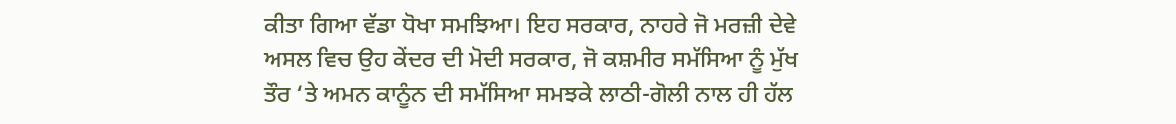ਕੀਤਾ ਗਿਆ ਵੱਡਾ ਧੋਖਾ ਸਮਝਿਆ। ਇਹ ਸਰਕਾਰ, ਨਾਹਰੇ ਜੋ ਮਰਜ਼ੀ ਦੇਵੇ ਅਸਲ ਵਿਚ ਉਹ ਕੇਂਦਰ ਦੀ ਮੋਦੀ ਸਰਕਾਰ, ਜੋ ਕਸ਼ਮੀਰ ਸਮੱਸਿਆ ਨੂੰ ਮੁੱਖ ਤੌਰ ‘ਤੇ ਅਮਨ ਕਾਨੂੰਨ ਦੀ ਸਮੱਸਿਆ ਸਮਝਕੇ ਲਾਠੀ-ਗੋਲੀ ਨਾਲ ਹੀ ਹੱਲ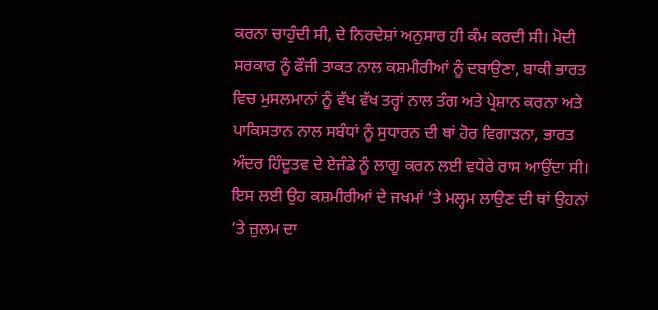ਕਰਨਾ ਚਾਹੁੰਦੀ ਸੀ, ਦੇ ਨਿਰਦੇਸ਼ਾਂ ਅਨੁਸਾਰ ਹੀ ਕੰਮ ਕਰਦੀ ਸੀ। ਮੋਦੀ ਸਰਕਾਰ ਨੂੰ ਫੌਜੀ ਤਾਕਤ ਨਾਲ ਕਸ਼ਮੀਰੀਆਂ ਨੂੰ ਦਬਾਉਣਾ, ਬਾਕੀ ਭਾਰਤ ਵਿਚ ਮੁਸਲਮਾਨਾਂ ਨੂੰ ਵੱਖ ਵੱਖ ਤਰ੍ਹਾਂ ਨਾਲ ਤੰਗ ਅਤੇ ਪ੍ਰੇਸ਼ਾਨ ਕਰਨਾ ਅਤੇ ਪਾਕਿਸਤਾਨ ਨਾਲ ਸਬੰਧਾਂ ਨੂੰ ਸੁਧਾਰਨ ਦੀ ਥਾਂ ਹੋਰ ਵਿਗਾੜਨਾ, ਭਾਰਤ ਅੰਦਰ ਹਿੰਦੂਤਵ ਦੇ ਏਜੰਡੇ ਨੂੰ ਲਾਗੂ ਕਰਨ ਲਈ ਵਧੇਰੇ ਰਾਸ ਆਉਂਦਾ ਸੀ। ਇਸ ਲਈ ਉਹ ਕਸ਼ਮੀਰੀਆਂ ਦੇ ਜਖਮਾਂ ‘ਤੇ ਮਲ੍ਹਮ ਲਾਉਣ ਦੀ ਥਾਂ ਉਹਨਾਂ ‘ਤੇ ਜ਼ੁਲਮ ਦਾ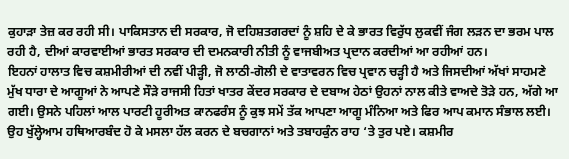ਕੁਹਾੜਾ ਤੇਜ਼ ਕਰ ਰਹੀ ਸੀ। ਪਾਕਿਸਤਾਨ ਦੀ ਸਰਕਾਰ, ਜੋ ਦਹਿਸ਼ਤਗਰਦਾਂ ਨੂੰ ਸ਼ਹਿ ਦੇ ਕੇ ਭਾਰਤ ਵਿਰੁੱਧ ਲੁਕਵੀਂ ਜੰਗ ਲੜਨ ਦਾ ਭਰਮ ਪਾਲ ਰਹੀ ਹੈ, ਦੀਆਂ ਕਾਰਵਾਈਆਂ ਭਾਰਤ ਸਰਕਾਰ ਦੀ ਦਮਨਕਾਰੀ ਨੀਤੀ ਨੂੰ ਵਾਜਬੀਅਤ ਪ੍ਰਦਾਨ ਕਰਦੀਆਂ ਆ ਰਹੀਆਂ ਹਨ।
ਇਹਨਾਂ ਹਾਲਾਤ ਵਿਚ ਕਸ਼ਮੀਰੀਆਂ ਦੀ ਨਵੀਂ ਪੀੜ੍ਹੀ, ਜੋ ਲਾਠੀ-ਗੋਲੀ ਦੇ ਵਾਤਾਵਰਨ ਵਿਚ ਪ੍ਰਵਾਨ ਚੜ੍ਹੀ ਹੈ ਅਤੇ ਜਿਸਦੀਆਂ ਅੱਖਾਂ ਸਾਹਮਣੇ ਮੁੱਖ ਧਾਰਾ ਦੇ ਆਗੂਆਂ ਨੇ ਆਪਣੇ ਸੌੜੇ ਰਾਜਸੀ ਹਿਤਾਂ ਖਾਤਰ ਕੇਂਦਰ ਸਰਕਾਰ ਦੇ ਦਬਾਅ ਹੇਠਾਂ ਉਹਨਾਂ ਨਾਲ ਕੀਤੇ ਵਾਅਦੇ ਤੋੜੇ ਹਨ, ਅੱਗੇ ਆ ਗਈ। ਉਸਨੇ ਪਹਿਲਾਂ ਆਲ ਪਾਰਟੀ ਹੂਰੀਅਤ ਕਾਨਫਰੰਸ ਨੂੰ ਕੁਝ ਸਮੇਂ ਤੱਕ ਆਪਣਾ ਆਗੂ ਮੰਨਿਆ ਅਤੇ ਫਿਰ ਆਪ ਕਮਾਨ ਸੰਭਾਲ ਲਈ। ਉਹ ਖੁੱਲ੍ਹੇਆਮ ਹਥਿਆਰਬੰਦ ਹੋ ਕੇ ਮਸਲਾ ਹੱਲ ਕਰਨ ਦੇ ਬਚਗਾਨਾਂ ਅਤੇ ਤਬਾਹਕੁੰਨ ਰਾਹ ‘ਤੇ ਤੁਰ ਪਏ। ਕਸ਼ਮੀਰ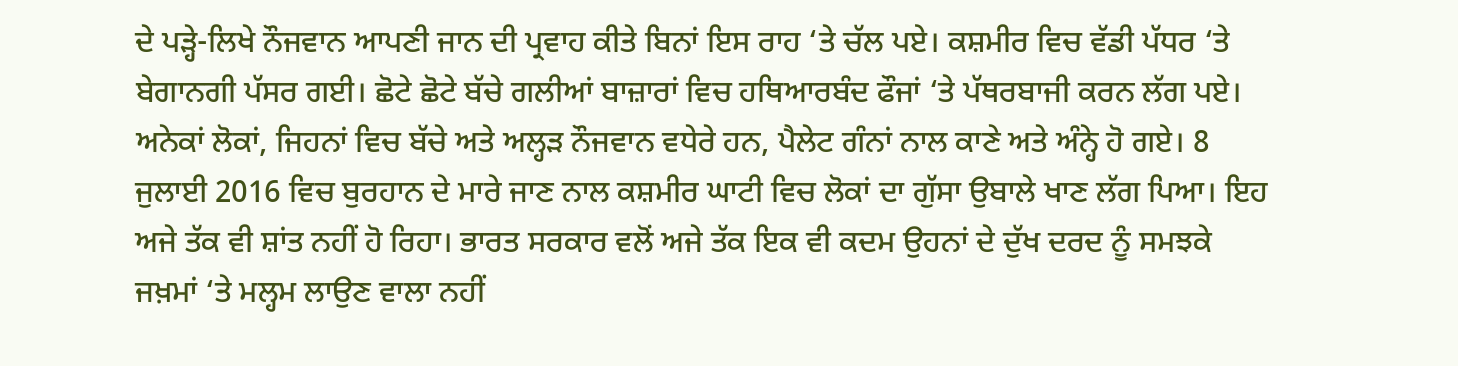ਦੇ ਪੜ੍ਹੇ-ਲਿਖੇ ਨੌਜਵਾਨ ਆਪਣੀ ਜਾਨ ਦੀ ਪ੍ਰਵਾਹ ਕੀਤੇ ਬਿਨਾਂ ਇਸ ਰਾਹ ‘ਤੇ ਚੱਲ ਪਏ। ਕਸ਼ਮੀਰ ਵਿਚ ਵੱਡੀ ਪੱਧਰ ‘ਤੇ ਬੇਗਾਨਗੀ ਪੱਸਰ ਗਈ। ਛੋਟੇ ਛੋਟੇ ਬੱਚੇ ਗਲੀਆਂ ਬਾਜ਼ਾਰਾਂ ਵਿਚ ਹਥਿਆਰਬੰਦ ਫੌਜਾਂ ‘ਤੇ ਪੱਥਰਬਾਜੀ ਕਰਨ ਲੱਗ ਪਏ। ਅਨੇਕਾਂ ਲੋਕਾਂ, ਜਿਹਨਾਂ ਵਿਚ ਬੱਚੇ ਅਤੇ ਅਲ੍ਹੜ ਨੌਜਵਾਨ ਵਧੇਰੇ ਹਨ, ਪੈਲੇਟ ਗੰਨਾਂ ਨਾਲ ਕਾਣੇ ਅਤੇ ਅੰਨ੍ਹੇ ਹੋ ਗਏ। 8 ਜੁਲਾਈ 2016 ਵਿਚ ਬੁਰਹਾਨ ਦੇ ਮਾਰੇ ਜਾਣ ਨਾਲ ਕਸ਼ਮੀਰ ਘਾਟੀ ਵਿਚ ਲੋਕਾਂ ਦਾ ਗੁੱਸਾ ਉਬਾਲੇ ਖਾਣ ਲੱਗ ਪਿਆ। ਇਹ ਅਜੇ ਤੱਕ ਵੀ ਸ਼ਾਂਤ ਨਹੀਂ ਹੋ ਰਿਹਾ। ਭਾਰਤ ਸਰਕਾਰ ਵਲੋਂ ਅਜੇ ਤੱਕ ਇਕ ਵੀ ਕਦਮ ਉਹਨਾਂ ਦੇ ਦੁੱਖ ਦਰਦ ਨੂੰ ਸਮਝਕੇ ਜਖ਼ਮਾਂ ‘ਤੇ ਮਲ੍ਹਮ ਲਾਉਣ ਵਾਲਾ ਨਹੀਂ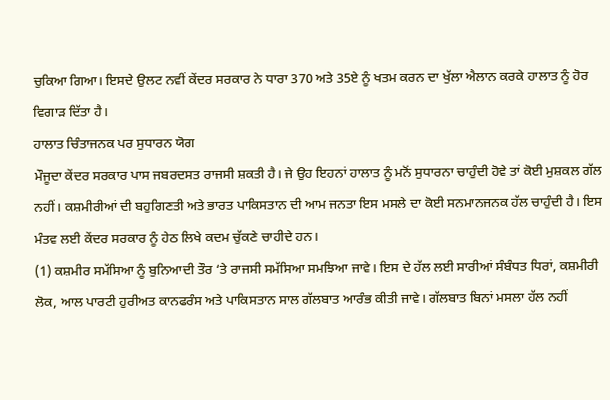ਚੁਕਿਆ ਗਿਆ। ਇਸਦੇ ਉਲਟ ਨਵੀਂ ਕੇਂਦਰ ਸਰਕਾਰ ਨੇ ਧਾਰਾ 370 ਅਤੇ 35ਏ ਨੂੰ ਖਤਮ ਕਰਨ ਦਾ ਖੁੱਲਾ ਐਲਾਨ ਕਰਕੇ ਹਾਲਾਤ ਨੂੰ ਹੋਰ ਵਿਗਾੜ ਦਿੱਤਾ ਹੈ।
ਹਾਲਾਤ ਚਿੰਤਾਜਨਕ ਪਰ ਸੁਧਾਰਨ ਯੋਗ
ਮੌਜੂਦਾ ਕੇਂਦਰ ਸਰਕਾਰ ਪਾਸ ਜਬਰਦਸਤ ਰਾਜਸੀ ਸ਼ਕਤੀ ਹੈ। ਜੇ ਉਹ ਇਹਨਾਂ ਹਾਲਾਤ ਨੂੰ ਮਨੋਂ ਸੁਧਾਰਨਾ ਚਾਹੁੰਦੀ ਹੋਵੇ ਤਾਂ ਕੋਈ ਮੁਸ਼ਕਲ ਗੱਲ ਨਹੀਂ। ਕਸ਼ਮੀਰੀਆਂ ਦੀ ਬਹੁਗਿਣਤੀ ਅਤੇ ਭਾਰਤ ਪਾਕਿਸਤਾਨ ਦੀ ਆਮ ਜਨਤਾ ਇਸ ਮਸਲੇ ਦਾ ਕੋਈ ਸਨਮਾਨਜਨਕ ਹੱਲ ਚਾਹੁੰਦੀ ਹੈ। ਇਸ ਮੰਤਵ ਲਈ ਕੇਂਦਰ ਸਰਕਾਰ ਨੂੰ ਹੇਠ ਲਿਖੇ ਕਦਮ ਚੁੱਕਣੇ ਚਾਹੀਦੇ ਹਨ।
(1) ਕਸ਼ਮੀਰ ਸਮੱਸਿਆ ਨੂੰ ਬੁਨਿਆਦੀ ਤੌਰ ‘ਤੇ ਰਾਜਸੀ ਸਮੱਸਿਆ ਸਮਝਿਆ ਜਾਵੇ। ਇਸ ਦੇ ਹੱਲ ਲਈ ਸਾਰੀਆਂ ਸੰਬੰਧਤ ਧਿਰਾਂ, ਕਸ਼ਮੀਰੀ ਲੋਕ, ਆਲ ਪਾਰਟੀ ਹੁਰੀਅਤ ਕਾਨਫਰੰਸ ਅਤੇ ਪਾਕਿਸਤਾਨ ਸਾਲ ਗੱਲਬਾਤ ਆਰੰਭ ਕੀਤੀ ਜਾਵੇ। ਗੱਲਬਾਤ ਬਿਨਾਂ ਮਸਲਾ ਹੱਲ ਨਹੀਂ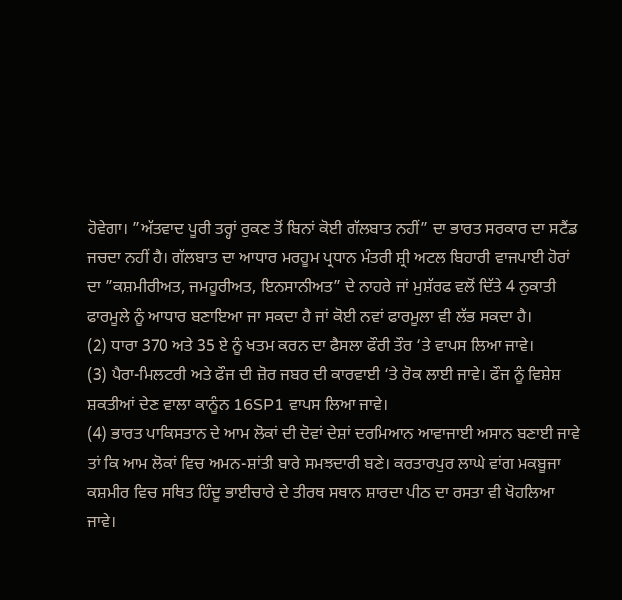ਹੋਵੇਗਾ। ”ਅੱਤਵਾਦ ਪੂਰੀ ਤਰ੍ਹਾਂ ਰੁਕਣ ਤੋਂ ਬਿਨਾਂ ਕੋਈ ਗੱਲਬਾਤ ਨਹੀਂ” ਦਾ ਭਾਰਤ ਸਰਕਾਰ ਦਾ ਸਟੈਂਡ ਜਚਦਾ ਨਹੀਂ ਹੈ। ਗੱਲਬਾਤ ਦਾ ਆਧਾਰ ਮਰਹੂਮ ਪ੍ਰਧਾਨ ਮੰਤਰੀ ਸ਼੍ਰੀ ਅਟਲ ਬਿਹਾਰੀ ਵਾਜਪਾਈ ਹੋਰਾਂ ਦਾ ”ਕਸ਼ਮੀਰੀਅਤ, ਜਮਹੂਰੀਅਤ, ਇਨਸਾਨੀਅਤ” ਦੇ ਨਾਹਰੇ ਜਾਂ ਮੁਸ਼ੱਰਫ ਵਲੋਂ ਦਿੱਤੇ 4 ਨੁਕਾਤੀ ਫਾਰਮੂਲੇ ਨੂੰ ਆਧਾਰ ਬਣਾਇਆ ਜਾ ਸਕਦਾ ਹੈ ਜਾਂ ਕੋਈ ਨਵਾਂ ਫਾਰਮੂਲਾ ਵੀ ਲੱਭ ਸਕਦਾ ਹੈ।
(2) ਧਾਰਾ 370 ਅਤੇ 35 ਏ ਨੂੰ ਖਤਮ ਕਰਨ ਦਾ ਫੈਸਲਾ ਫੌਰੀ ਤੌਰ ‘ਤੇ ਵਾਪਸ ਲਿਆ ਜਾਵੇ।
(3) ਪੈਰਾ-ਮਿਲਟਰੀ ਅਤੇ ਫੌਜ ਦੀ ਜ਼ੋਰ ਜਬਰ ਦੀ ਕਾਰਵਾਈ ‘ਤੇ ਰੋਕ ਲਾਈ ਜਾਵੇ। ਫੌਜ ਨੂੰ ਵਿਸ਼ੇਸ਼ ਸ਼ਕਤੀਆਂ ਦੇਣ ਵਾਲਾ ਕਾਨੂੰਨ 16SP1 ਵਾਪਸ ਲਿਆ ਜਾਵੇ।
(4) ਭਾਰਤ ਪਾਕਿਸਤਾਨ ਦੇ ਆਮ ਲੋਕਾਂ ਦੀ ਦੋਵਾਂ ਦੇਸ਼ਾਂ ਦਰਮਿਆਨ ਆਵਾਜਾਈ ਅਸਾਨ ਬਣਾਈ ਜਾਵੇ ਤਾਂ ਕਿ ਆਮ ਲੋਕਾਂ ਵਿਚ ਅਮਨ-ਸ਼ਾਂਤੀ ਬਾਰੇ ਸਮਝਦਾਰੀ ਬਣੇ। ਕਰਤਾਰਪੁਰ ਲਾਘੇ ਵਾਂਗ ਮਕਬੂਜਾ ਕਸ਼ਮੀਰ ਵਿਚ ਸਥਿਤ ਹਿੰਦੂ ਭਾਈਚਾਰੇ ਦੇ ਤੀਰਥ ਸਥਾਨ ਸ਼ਾਰਦਾ ਪੀਠ ਦਾ ਰਸਤਾ ਵੀ ਖੋਹਲਿਆ ਜਾਵੇ।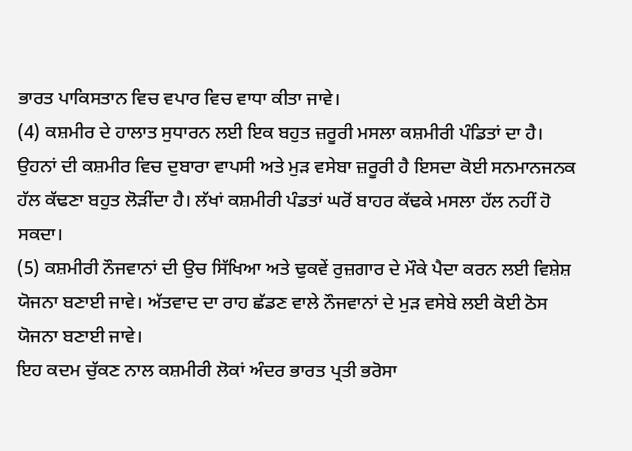ਭਾਰਤ ਪਾਕਿਸਤਾਨ ਵਿਚ ਵਪਾਰ ਵਿਚ ਵਾਧਾ ਕੀਤਾ ਜਾਵੇ।
(4) ਕਸ਼ਮੀਰ ਦੇ ਹਾਲਾਤ ਸੁਧਾਰਨ ਲਈ ਇਕ ਬਹੁਤ ਜ਼ਰੂਰੀ ਮਸਲਾ ਕਸ਼ਮੀਰੀ ਪੰਡਿਤਾਂ ਦਾ ਹੈ। ਉਹਨਾਂ ਦੀ ਕਸ਼ਮੀਰ ਵਿਚ ਦੁਬਾਰਾ ਵਾਪਸੀ ਅਤੇ ਮੁੜ ਵਸੇਬਾ ਜ਼ਰੂਰੀ ਹੈ ਇਸਦਾ ਕੋਈ ਸਨਮਾਨਜਨਕ ਹੱਲ ਕੱਢਣਾ ਬਹੁਤ ਲੋੜੀਂਦਾ ਹੈ। ਲੱਖਾਂ ਕਸ਼ਮੀਰੀ ਪੰਡਤਾਂ ਘਰੋਂ ਬਾਹਰ ਕੱਢਕੇ ਮਸਲਾ ਹੱਲ ਨਹੀਂ ਹੋ ਸਕਦਾ।
(5) ਕਸ਼ਮੀਰੀ ਨੌਜਵਾਨਾਂ ਦੀ ਉਚ ਸਿੱਖਿਆ ਅਤੇ ਢੁਕਵੇਂ ਰੁਜ਼ਗਾਰ ਦੇ ਮੌਕੇ ਪੈਦਾ ਕਰਨ ਲਈ ਵਿਸ਼ੇਸ਼ ਯੋਜਨਾ ਬਣਾਈ ਜਾਵੇ। ਅੱਤਵਾਦ ਦਾ ਰਾਹ ਛੱਡਣ ਵਾਲੇ ਨੌਜਵਾਨਾਂ ਦੇ ਮੁੜ ਵਸੇਬੇ ਲਈ ਕੋਈ ਠੋਸ ਯੋਜਨਾ ਬਣਾਈ ਜਾਵੇ।
ਇਹ ਕਦਮ ਚੁੱਕਣ ਨਾਲ ਕਸ਼ਮੀਰੀ ਲੋਕਾਂ ਅੰਦਰ ਭਾਰਤ ਪ੍ਰਤੀ ਭਰੋਸਾ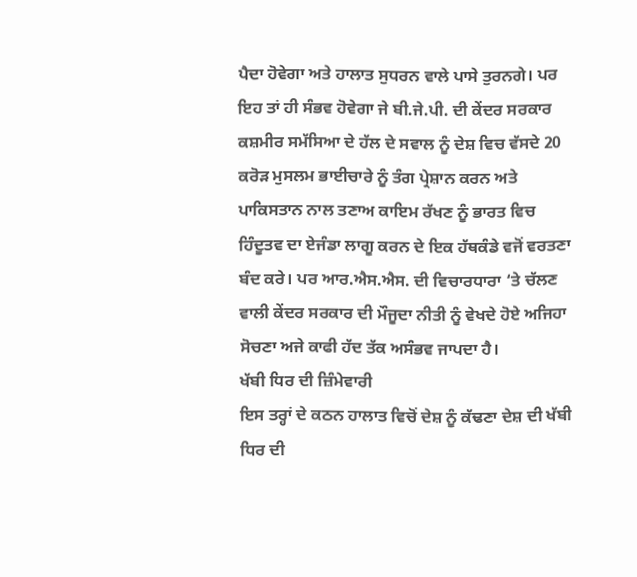ਪੈਦਾ ਹੋਵੇਗਾ ਅਤੇ ਹਾਲਾਤ ਸੁਧਰਨ ਵਾਲੇ ਪਾਸੇ ਤੁਰਨਗੇ। ਪਰ ਇਹ ਤਾਂ ਹੀ ਸੰਭਵ ਹੋਵੇਗਾ ਜੇ ਬੀ.ਜੇ.ਪੀ. ਦੀ ਕੇਂਦਰ ਸਰਕਾਰ ਕਸ਼ਮੀਰ ਸਮੱਸਿਆ ਦੇ ਹੱਲ ਦੇ ਸਵਾਲ ਨੂੰ ਦੇਸ਼ ਵਿਚ ਵੱਸਦੇ 20 ਕਰੋੜ ਮੁਸਲਮ ਭਾਈਚਾਰੇ ਨੂੰ ਤੰਗ ਪ੍ਰੇਸ਼ਾਨ ਕਰਨ ਅਤੇ ਪਾਕਿਸਤਾਨ ਨਾਲ ਤਣਾਅ ਕਾਇਮ ਰੱਖਣ ਨੂੰ ਭਾਰਤ ਵਿਚ ਹਿੰਦੂਤਵ ਦਾ ਏਜੰਡਾ ਲਾਗੂ ਕਰਨ ਦੇ ਇਕ ਹੱਥਕੰਡੇ ਵਜੋਂ ਵਰਤਣਾ ਬੰਦ ਕਰੇ। ਪਰ ਆਰ.ਐਸ.ਐਸ. ਦੀ ਵਿਚਾਰਧਾਰਾ ‘ਤੇ ਚੱਲਣ ਵਾਲੀ ਕੇਂਦਰ ਸਰਕਾਰ ਦੀ ਮੌਜੂਦਾ ਨੀਤੀ ਨੂੰ ਵੇਖਦੇ ਹੋਏ ਅਜਿਹਾ ਸੋਚਣਾ ਅਜੇ ਕਾਫੀ ਹੱਦ ਤੱਕ ਅਸੰਭਵ ਜਾਪਦਾ ਹੈ।
ਖੱਬੀ ਧਿਰ ਦੀ ਜ਼ਿੰਮੇਵਾਰੀ
ਇਸ ਤਰ੍ਹਾਂ ਦੇ ਕਠਨ ਹਾਲਾਤ ਵਿਚੋਂ ਦੇਸ਼ ਨੂੰ ਕੱਢਣਾ ਦੇਸ਼ ਦੀ ਖੱਬੀ ਧਿਰ ਦੀ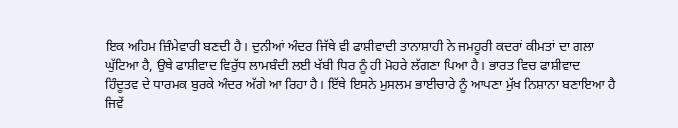ਇਕ ਅਹਿਮ ਜ਼ਿੰਮੇਵਾਰੀ ਬਣਦੀ ਹੈ। ਦੁਨੀਆਂ ਅੰਦਰ ਜਿੱਥੇ ਵੀ ਫਾਸ਼ੀਵਾਦੀ ਤਾਨਾਸ਼ਾਹੀ ਨੇ ਜਮਹੂਰੀ ਕਦਰਾਂ ਕੀਮਤਾਂ ਦਾ ਗਲਾ ਘੁੱਟਿਆ ਹੈ, ਉਥੇ ਫਾਸ਼ੀਵਾਦ ਵਿਰੁੱਧ ਲਾਮਬੰਦੀ ਲਈ ਖੱਬੀ ਧਿਰ ਨੂੰ ਹੀ ਮੋਹਰੇ ਲੱਗਣਾ ਪਿਆ ਹੈ। ਭਾਰਤ ਵਿਚ ਫਾਸ਼ੀਵਾਦ ਹਿੰਦੂਤਵ ਦੇ ਧਾਰਮਕ ਬੁਰਕੇ ਅੰਦਰ ਅੱਗੇ ਆ ਰਿਹਾ ਹੈ। ਇੱਥੇ ਇਸਨੇ ਮੁਸਲਮ ਭਾਈਚਾਰੇ ਨੂੰ ਆਪਣਾ ਮੁੱਖ ਨਿਸ਼ਾਨਾ ਬਣਾਇਆ ਹੈ ਜਿਵੇਂ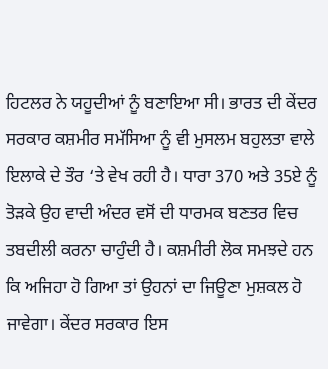ਹਿਟਲਰ ਨੇ ਯਹੂਦੀਆਂ ਨੂੰ ਬਣਾਇਆ ਸੀ। ਭਾਰਤ ਦੀ ਕੇਂਦਰ ਸਰਕਾਰ ਕਸ਼ਮੀਰ ਸਮੱਸਿਆ ਨੂੰ ਵੀ ਮੁਸਲਮ ਬਹੁਲਤਾ ਵਾਲੇ ਇਲਾਕੇ ਦੇ ਤੌਰ ‘ਤੇ ਵੇਖ ਰਹੀ ਹੈ। ਧਾਰਾ 370 ਅਤੇ 35ਏ ਨੂੰ ਤੋੜਕੇ ਉਹ ਵਾਦੀ ਅੰਦਰ ਵਸੋਂ ਦੀ ਧਾਰਮਕ ਬਣਤਰ ਵਿਚ ਤਬਦੀਲੀ ਕਰਨਾ ਚਾਹੁੰਦੀ ਹੈ। ਕਸ਼ਮੀਰੀ ਲੋਕ ਸਮਝਦੇ ਹਨ ਕਿ ਅਜਿਹਾ ਹੋ ਗਿਆ ਤਾਂ ਉਹਨਾਂ ਦਾ ਜਿਊਣਾ ਮੁਸ਼ਕਲ ਹੋ ਜਾਵੇਗਾ। ਕੇਂਦਰ ਸਰਕਾਰ ਇਸ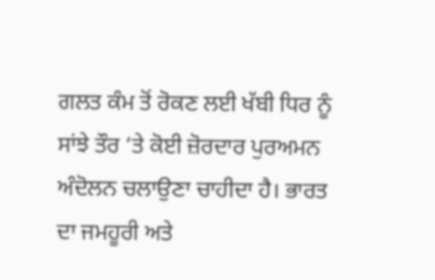ਗਲਤ ਕੰਮ ਤੋਂ ਰੋਕਣ ਲਈ ਖੱਬੀ ਧਿਰ ਨੂੰ ਸਾਂਝੇ ਤੌਰ ‘ਤੇ ਕੋਈ ਜ਼ੋਰਦਾਰ ਪੁਰਅਮਨ ਅੰਦੋਲਨ ਚਲਾਉਣਾ ਚਾਹੀਦਾ ਹੈ। ਭਾਰਤ ਦਾ ਜਮਹੂਰੀ ਅਤੇ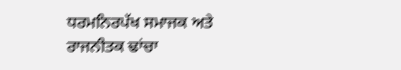ਧਰਮਨਿਰਪੱਖ ਸਮਾਜਕ ਅਤੇ ਰਾਜਨੀਤਕ ਢਾਂਚਾ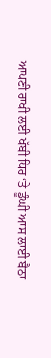ਆਪਣੀ ਰਾਖੀ ਲਈ ਖੱਬੀ ਧਿਰ ‘ਤੇ ਡੂੰਘੀ ਆਸ ਲਾਈ ਬੈਠਾ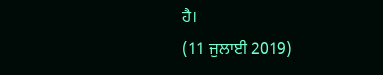ਹੈ।
(11 ਜੁਲਾਈ 2019)